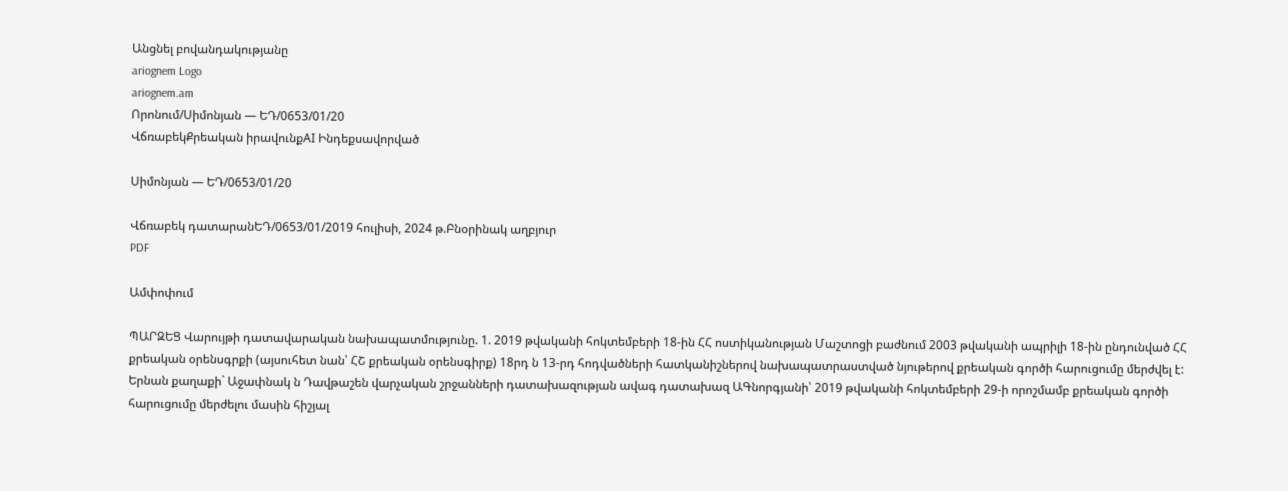Անցնել բովանդակությանը
ariognem Logo
ariognem.am
Որոնում/Սիմոնյան — ԵԴ/0653/01/20
ՎճռաբեկՔրեական իրավունքAI Ինդեքսավորված

Սիմոնյան — ԵԴ/0653/01/20

Վճռաբեկ դատարանԵԴ/0653/01/2019 հուլիսի, 2024 թ.Բնօրինակ աղբյուր
PDF

Ամփոփում

ՊԱՐԶԵՑ Վարույթի դատավարական նախապատմությունը. 1. 2019 թվականի հոկտեմբերի 18-ին ՀՀ ոստիկանության Մաշտոցի բաժնում 2003 թվականի ապրիլի 18-ին ընդունված ՀՀ քրեական օրենսգրքի (այսուհետ նան՝ ՀՇ քրեական օրենսգիրք) 18րդ ն 13-րդ հոդվածների հատկանիշներով նախապատրաստված նյութերով քրեական գործի հարուցումը մերժվել է: Երնան քաղաքի` Աջափնակ ն Դավթաշեն վարչական շրջանների դատախազության ավագ դատախազ ԱԳնորգյանի՝ 2019 թվականի հոկտեմբերի 29-ի որոշմամբ քրեական գործի հարուցումը մերժելու մասին հիշյալ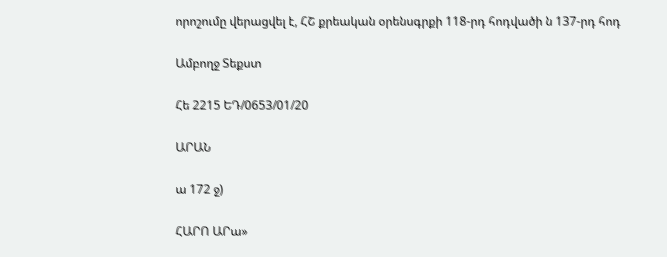որոշումը վերացվել է, ՀՇ քրեական օրենսգրքի 118-րդ հոդվածի ն 137-րդ հոդ

Ամբողջ Տեքստ

Հե 2215 ԵԴ/0653/01/20

ԱՐԱՆ

ա 172 ջ)

ՀԱՐՈ ԱՐա»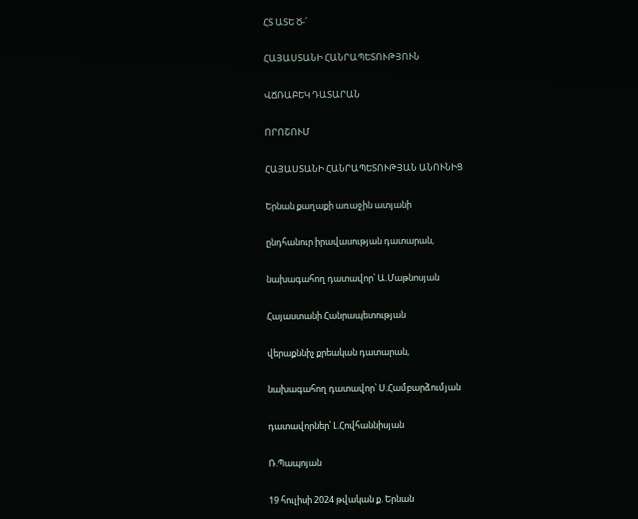ՀՏ ԱՏԵ Ծ-՛

ՀԱՅԱՍՏԱՆԻ ՀԱՆՐԱՊԵՏՈՒԹՅՈՒՆ

ՎՃՌԱԲԵԿ ԴԱՏԱՐԱՆ

ՈՐՈՇՈՒՄ

ՀԱՅԱՍՏԱՆԻ ՀԱՆՐԱՊԵՏՈՒԹՅԱՆ ԱՆՈՒՆԻՑ

Երնան քաղաքի առաջին ատյանի

ընդհանուր իրավասության դատարան,

նախագահող դատավոր՝ Ա.Մաթնոսյան

Հայաստանի Հանրապետության

վերաքննիչ քրեական դատարան,

նախագահող դատավոր՝ Ս.Համբարձումյան

դատավորներ՝ Լ.Հովհաննիսյան

Ռ.Պապոյան

19 հուլիսի 2024 թվական ք. Երնան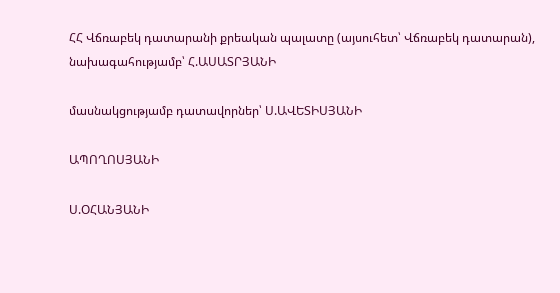ՀՀ Վճռաբեկ դատարանի քրեական պալատը (այսուհետ՝ Վճռաբեկ դատարան), նախագահությամբ՝ Հ.ԱՍԱՏՐՅԱՆԻ

մասնակցությամբ դատավորներ՝ Ս.ԱՎԵՏԻՍՅԱՆԻ

ԱՊՈՂՈՍՅԱՆԻ

Ս.ՕՀԱՆՅԱՆԻ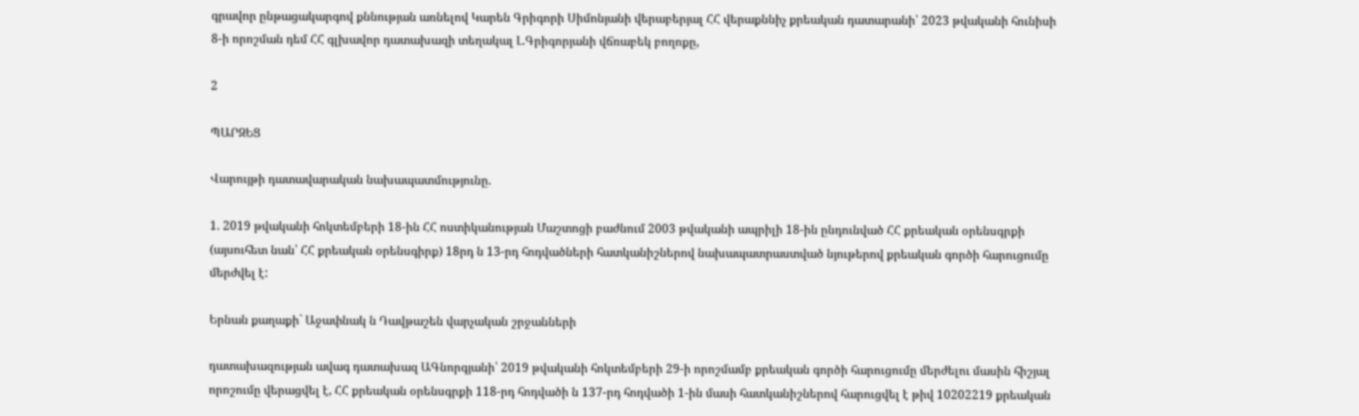գրավոր ընթացակարգով քննության առնելով Կարեն Գրիգորի Սիմոնյանի վերաբերյալ ՀՀ վերաքննիչ քրեական դատարանի՝ 2023 թվականի հունիսի 8-ի որոշման դեմ ՀՀ գլխավոր դատախազի տեղակալ Լ.Գրիգորյանի վճռաբեկ բողոքը,

2

ՊԱՐԶԵՑ

Վարույթի դատավարական նախապատմությունը.

1. 2019 թվականի հոկտեմբերի 18-ին ՀՀ ոստիկանության Մաշտոցի բաժնում 2003 թվականի ապրիլի 18-ին ընդունված ՀՀ քրեական օրենսգրքի (այսուհետ նան՝ ՀՀ քրեական օրենսգիրք) 18րդ ն 13-րդ հոդվածների հատկանիշներով նախապատրաստված նյութերով քրեական գործի հարուցումը մերժվել է:

Երնան քաղաքի` Աջափնակ ն Դավթաշեն վարչական շրջանների

դատախազության ավագ դատախազ ԱԳնորգյանի՝ 2019 թվականի հոկտեմբերի 29-ի որոշմամբ քրեական գործի հարուցումը մերժելու մասին հիշյալ որոշումը վերացվել է, ՀՀ քրեական օրենսգրքի 118-րդ հոդվածի ն 137-րդ հոդվածի 1-ին մասի հատկանիշներով հարուցվել է թիվ 10202219 քրեական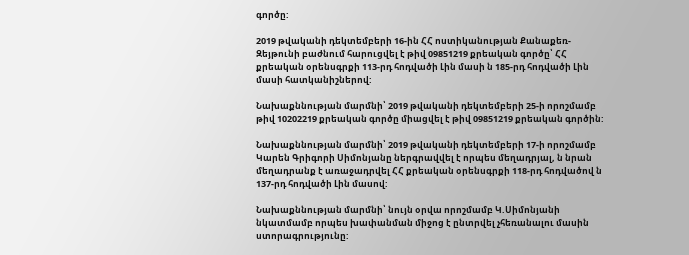գործը:

2019 թվականի դեկտեմբերի 16-ին ՀՀ ոստիկանության Քանաքեռ-Զեյթունի բաժնում հարուցվել է թիվ 09851219 քրեական գործը՝ ՀՀ քրեական օրենսգրքի 113-րդ հոդվածի Լին մասի ն 185-րդ հոդվածի Լին մասի հատկանիշներով:

Նախաքննության մարմնի՝ 2019 թվականի դեկտեմբերի 25-ի որոշմամբ թիվ 10202219 քրեական գործը միացվել է թիվ 09851219 քրեական գործին:

Նախաքննության մարմնի՝ 2019 թվականի դեկտեմբերի 17-ի որոշմամբ Կարեն Գրիգորի Սիմոնյանը ներգրավվել է որպես մեղադրյալ, ն նրան մեղադրանք է առաջադրվել ՀՀ քրեական օրենսգրքի 118-րդ հոդվածով ն 137-րդ հոդվածի Լին մասով:

Նախաքննության մարմնի՝ նույն օրվա որոշմամբ Կ.Սիմոնյանի նկատմամբ որպես խափանման միջոց է ընտրվել չհեռանալու մասին ստորագրությունը: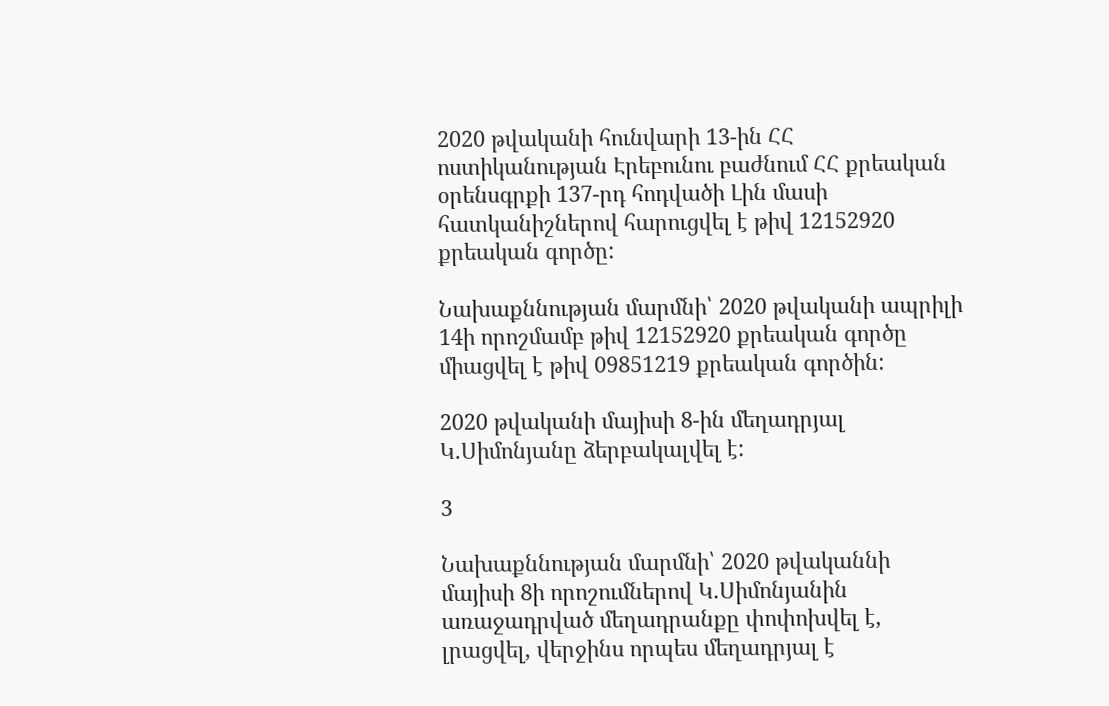2020 թվականի հունվարի 13-ին ՀՀ ոստիկանության Էրեբունու բաժնում ՀՀ քրեական օրենսգրքի 137-րդ հոդվածի Լին մասի հատկանիշներով հարուցվել է թիվ 12152920 քրեական գործը:

Նախաքննության մարմնի՝ 2020 թվականի ապրիլի 14ի որոշմամբ թիվ 12152920 քրեական գործը միացվել է թիվ 09851219 քրեական գործին:

2020 թվականի մայիսի 8-ին մեղադրյալ Կ.Սիմոնյանը ձերբակալվել է:

3

Նախաքննության մարմնի՝ 2020 թվականնի մայիսի 8ի որոշումներով Կ.Սիմոնյանին առաջադրված մեղադրանքը փոփոխվել է, լրացվել, վերջինս որպես մեղադրյալ է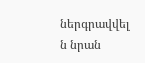ներգրավվել ն նրան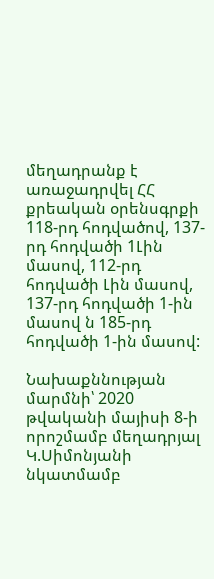մեղադրանք է առաջադրվել ՀՀ քրեական օրենսգրքի 118-րդ հոդվածով, 137-րդ հոդվածի 1Լին մասով, 112-րդ հոդվածի Լին մասով, 137-րդ հոդվածի 1-ին մասով ն 185-րդ հոդվածի 1-ին մասով:

Նախաքննության մարմնի՝ 2020 թվականի մայիսի 8-ի որոշմամբ մեղադրյալ Կ.Սիմոնյանի նկատմամբ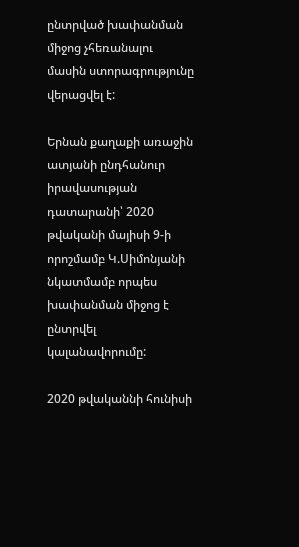ընտրված խափանման միջոց չհեռանալու մասին ստորագրությունը վերացվել է:

Երնան քաղաքի առաջին ատյանի ընդհանուր իրավասության դատարանի՝ 2020 թվականի մայիսի 9-ի որոշմամբ Կ.Սիմոնյանի նկատմամբ որպես խափանման միջոց է ընտրվել կալանավորումը:

2020 թվականնի հունիսի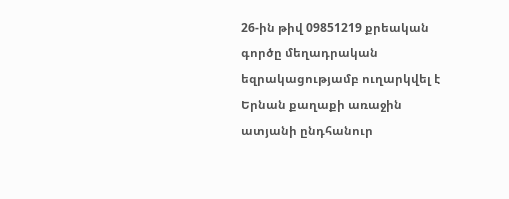26-ին թիվ 09851219 քրեական գործը մեղադրական եզրակացությամբ ուղարկվել է Երնան քաղաքի առաջին ատյանի ընդհանուր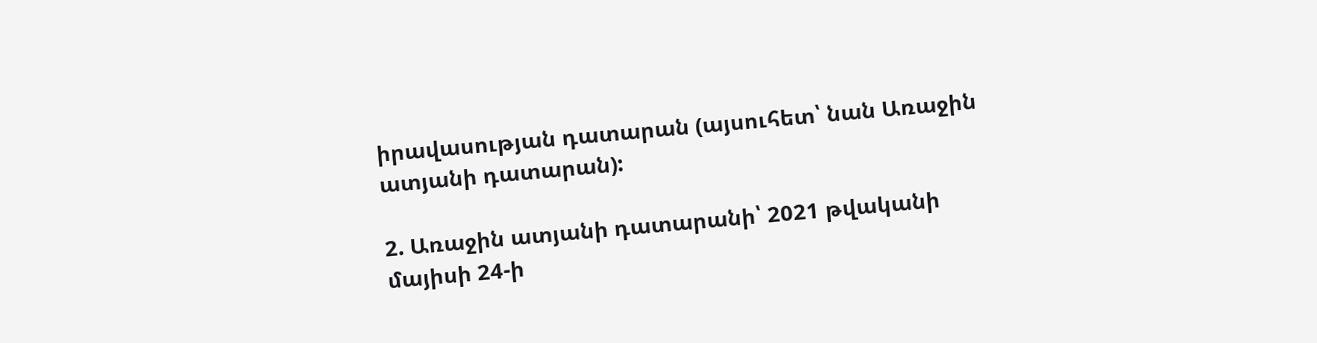իրավասության դատարան (այսուհետ՝ նան Առաջին ատյանի դատարան):

2. Առաջին ատյանի դատարանի՝ 2021 թվականի մայիսի 24-ի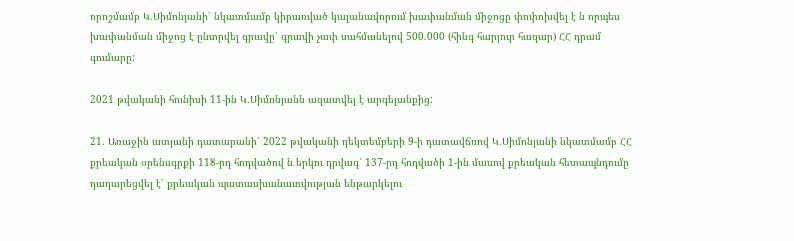որոշմամբ Կ.Սիմոնյանի՝ նկատմամբ կիրառված կալանավորում խափանման միջոցը փոփոխվել է ն որպես խափանման միջոց է ընտրվել գրավը՝ գրավի չափ սահմանելով 500.000 (հինգ հարյուր հազար) ՀՀ դրամ գումարը:

2021 թվականի հունիսի 11-ին Կ.Սիմոնյանն ազատվել է արգելանքից:

21. Առաջին ատյանի դատարանի՝ 2022 թվականի դեկտեմբերի 9-ի դատավճռով Կ.Սիմոնյանի նկատմամբ ՀՀ քրեական օրենսգրքի 118-րդ հոդվածով ն երկու դրվագ՝ 137-րդ հոդվածի 1-ին մասով քրեական հետապնդումը դադարեցվել է՝ քրեական պատասխանատվության ենթարկելու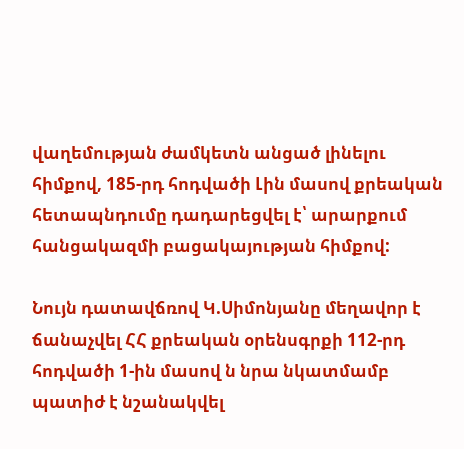վաղեմության ժամկետն անցած լինելու հիմքով, 185-րդ հոդվածի Լին մասով քրեական հետապնդումը դադարեցվել է՝ արարքում հանցակազմի բացակայության հիմքով:

Նույն դատավճռով Կ.Սիմոնյանը մեղավոր է ճանաչվել ՀՀ քրեական օրենսգրքի 112-րդ հոդվածի 1-ին մասով ն նրա նկատմամբ պատիժ է նշանակվել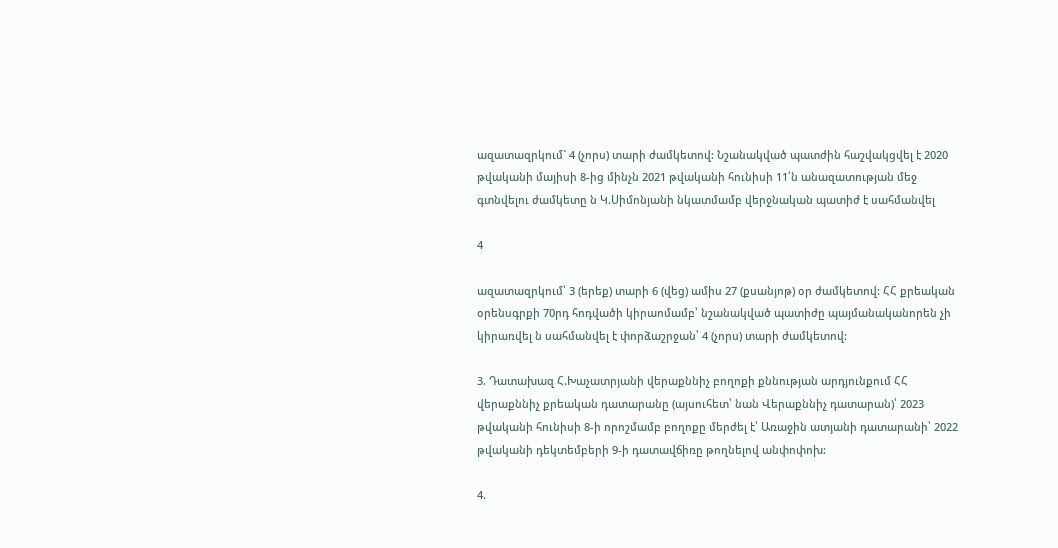ազատազրկում` 4 (չորս) տարի ժամկետով: Նշանակված պատժին հաշվակցվել է 2020 թվականի մայիսի 8-ից մինչն 2021 թվականի հունիսի 11՛ն անազատության մեջ գտնվելու ժամկետը ն Կ.Սիմոնյանի նկատմամբ վերջնական պատիժ է սահմանվել

4

ազատազրկում՝ 3 (երեք) տարի 6 (վեց) ամիս 27 (քսանյոթ) օր ժամկետով: ՀՀ քրեական օրենսգրքի 70րդ հոդվածի կիրաոմամբ՝ նշանակված պատիժը պայմանականորեն չի կիրառվել ն սահմանվել է փորձաշրջան՝ 4 (չորս) տարի ժամկետով:

3. Դատախազ Հ.Խաչատրյանի վերաքննիչ բողոքի քննության արդյունքում ՀՀ վերաքննիչ քրեական դատարանը (այսուհետ՝ նան Վերաքննիչ դատարան)՝ 2023 թվականի հունիսի 8-ի որոշմամբ բողոքը մերժել է՝ Առաջին ատյանի դատարանի՝ 2022 թվականի դեկտեմբերի 9-ի դատավճիռը թողնելով անփոփոխ:

4.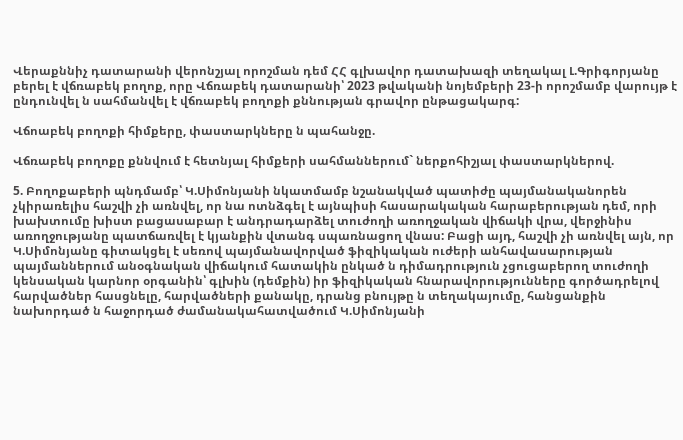Վերաքննիչ դատարանի վերոնշյալ որոշման դեմ ՀՀ գլխավոր դատախազի տեղակալ Լ.Գրիգորյանը բերել է վճռաբեկ բողոք, որը Վճռաբեկ դատարանի՝ 2023 թվականի նոյեմբերի 23-ի որոշմամբ վարույթ է ընդունվել ն սահմանվել է վճռաբեկ բողոքի քննության գրավոր ընթացակարգ:

Վճոաբեկ բողոքի հիմքերը, փաստարկները ն պահանջը.

Վճռաբեկ բողոքը քննվում է հետնյալ հիմքերի սահմաններում` ներքոհիշյալ փաստարկներով.

5. Բողոքաբերի պնդմամբ՝ Կ.Սիմոնյանի նկատմամբ նշանակված պատիժը պայմանականորեն չկիրառելիս հաշվի չի առնվել, որ նա ոտնձգել է այնպիսի հասարակական հարաբերության դեմ, որի խախտումը խիստ բացասաբար է անդրադարձել տուժողի առողջական վիճակի վրա, վերջինիս առողջությանը պատճառվել է կյանքին վտանգ սպառնացող վնաս: Բացի այդ, հաշվի չի առնվել այն, որ Կ.Սիմոնյանը գիտակցել է սեռով պայմանավորված ֆիզիկական ուժերի անհավասարության պայմաններում անօգնական վիճակում հատակին ընկած ն դիմադրություն չցուցաբերող տուժողի կենսական կարնոր օրգանին՝ գլխին (դեմքին) իր ֆիզիկական հնարավորությունները գործադրելով հարվածներ հասցնելը, հարվածների քանակը, դրանց բնույթը ն տեղակայումը, հանցանքին նախորդած ն հաջորդած ժամանակահատվածում Կ.Սիմոնյանի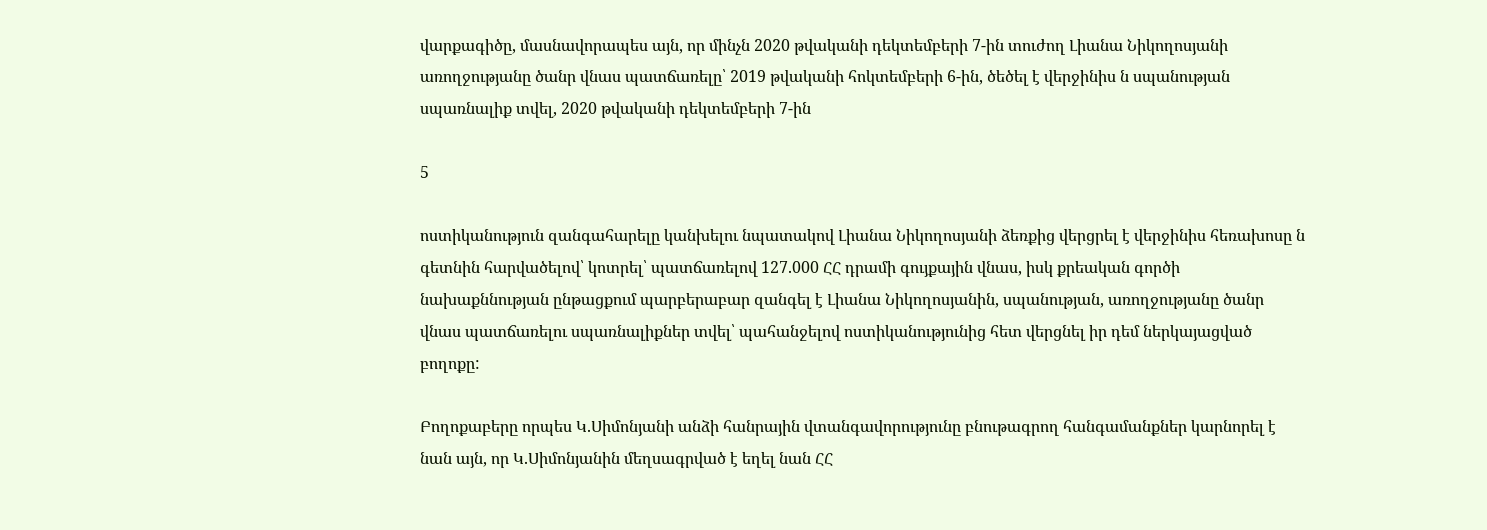վարքագիծը, մասնավորապես այն, որ մինչն 2020 թվականի դեկտեմբերի 7-ին տուժող Լիանա Նիկողոսյանի առողջությանը ծանր վնաս պատճառելը՝ 2019 թվականի հոկտեմբերի 6-ին, ծեծել է վերջինիս ն սպանության սպառնալիք տվել, 2020 թվականի դեկտեմբերի 7-ին

5

ոստիկանություն զանգահարելը կանխելու նպատակով Լիանա Նիկողոսյանի ձեռքից վերցրել է վերջինիս հեռախոսը ն գետնին հարվածելով՝ կոտրել՝ պատճառելով 127.000 ՀՀ դրամի գույքային վնաս, իսկ քրեական գործի նախաքննության ընթացքում պարբերաբար զանգել է Լիանա Նիկողոսյանին, սպանության, առողջությանը ծանր վնաս պատճառելու սպառնալիքներ տվել՝ պահանջելով ոստիկանությունից հետ վերցնել իր դեմ ներկայացված բողոքը:

Բողոքաբերը որպես Կ.Սիմոնյանի անձի հանրային վտանգավորությունը բնութագրող հանգամանքներ կարնորել է նան այն, որ Կ.Սիմոնյանին մեղսագրված է եղել նան ՀՀ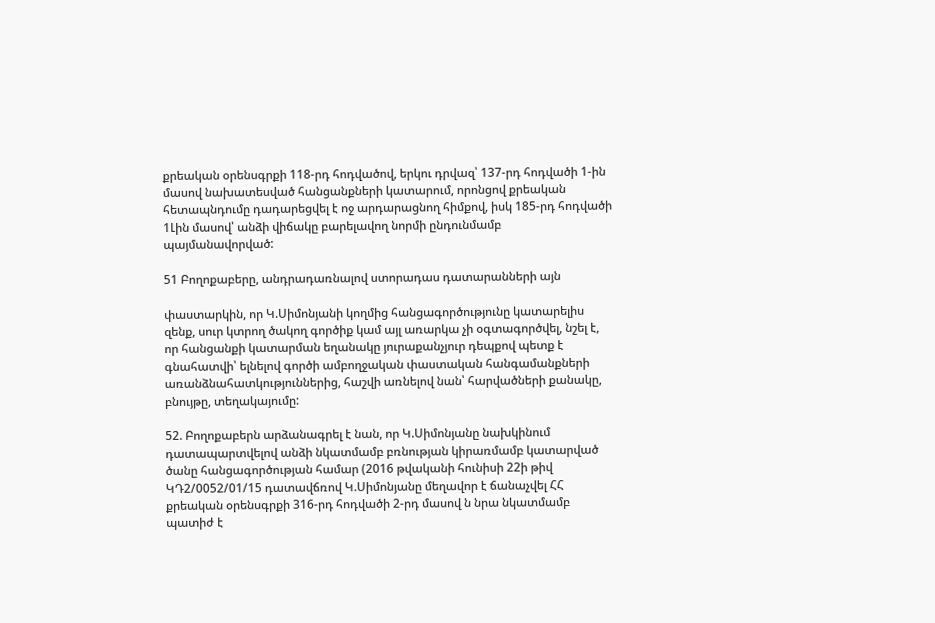քրեական օրենսգրքի 118-րդ հոդվածով, երկու դրվազ՝ 137-րդ հոդվածի 1-ին մասով նախատեսված հանցանքների կատարում, որոնցով քրեական հետապնդումը դադարեցվել է ոջ արդարացնող հիմքով, իսկ 185-րդ հոդվածի 1Լին մասով՝ անձի վիճակը բարելավող նորմի ընդունմամբ պայմանավորված:

51 Բողոքաբերը, անդրադառնալով ստորադաս դատարանների այն

փաստարկին, որ Կ.Սիմոնյանի կողմից հանցագործությունը կատարելիս զենք, սուր կտրող ծակող գործիք կամ այլ առարկա չի օգտագործվել, նշել է, որ հանցանքի կատարման եղանակը յուրաքանչյուր դեպքով պետք է գնահատվի՝ ելնելով գործի ամբողջական փաստական հանգամանքների առանձնահատկություններից, հաշվի առնելով նան՝ հարվածների քանակը, բնույթը, տեղակայումը:

52. Բողոքաբերն արձանագրել է նան, որ Կ.Սիմոնյանը նախկինում դատապարտվելով անձի նկատմամբ բռնության կիրառմամբ կատարված ծանը հանցագործության համար (2016 թվականի հունիսի 22ի թիվ ԿԴ2/0052/01/15 դատավճռով Կ.Սիմոնյանը մեղավոր է ճանաչվել ՀՀ քրեական օրենսգրքի 316-րդ հոդվածի 2-րդ մասով ն նրա նկատմամբ պատիժ է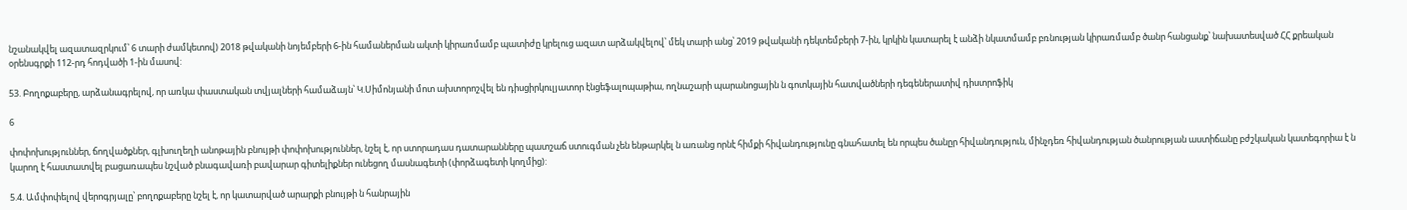նշանակվել ազատազրկում՝ 6 տարի ժամկետով) 2018 թվականի նոյեմբերի 6-ին համաներման ակտի կիրառմամբ պատիժը կրելուց ազատ արձակվելով՝ մեկ տարի անց՝ 2019 թվականի դեկտեմբերի 7-ին, կրկին կատարել է անձի նկատմամբ բռնության կիրառմամբ ծանր հանցանք՝ նախատեսված ՀՀ քրեական օրենսգրքի 112-րդ հոդվածի 1-ին մասով:

53. Բողոքաբերը, արձանագրելով, որ առկա փաստական տվյալների համաձայն՝ Կ.Սիմոնյանի մոտ ախտորոշվել են դիսցիրկուլյատոր էնցեֆալոպաթիա, ողնաշարի պարանոցային ն գոտկային հատվածների դեգեներատիվ դիստրոֆիկ

6

փոփոխություններ, ճողվածքներ, գլխուղեղի անոթային բնույթի փոփոխություններ, նշել է, որ ստորադաս դատարանները պատշաճ ստուգման չեն ենթարկել ն առանց որնէ հիմքի հիվանդությունը գնահատել են որպես ծանըր հիվանդություն, մինչդեռ հիվանդության ծանրության աստիճանը բժշկական կատեգորիա է ն կարող է հաստատվել բացառապես նշված բնագավառի բավարար գիտելիքներ ունեցող մասնագետի (փորձագետի կողմից):

5.4. Ամփոփելով վերոգրյալը՝ բողոքաբերը նշել է, որ կատարված արարքի բնույթի ն հանրային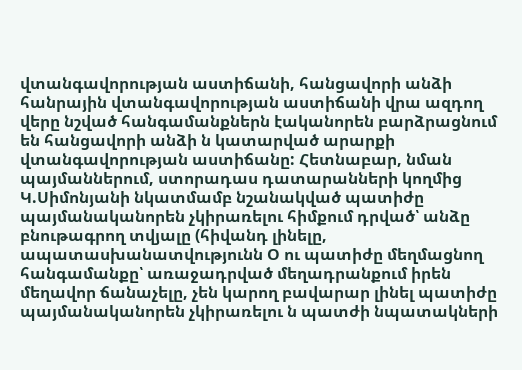վտանգավորության աստիճանի, հանցավորի անձի հանրային վտանգավորության աստիճանի վրա ազդող վերը նշված հանգամանքներն էականորեն բարձրացնում են հանցավորի անձի ն կատարված արարքի վտանգավորության աստիճանը: Հետնաբար, նման պայմաններում, ստորադաս դատարանների կողմից Կ.Սիմոնյանի նկատմամբ նշանակված պատիժը պայմանականորեն չկիրառելու հիմքում դրված՝ անձը բնութագրող տվյալը (հիվանդ լինելը, ապատասխանատվությունն Օ ու պատիժը մեղմացնող հանգամանքը՝ առաջադրված մեղադրանքում իրեն մեղավոր ճանաչելը, չեն կարող բավարար լինել պատիժը պայմանականորեն չկիրառելու ն պատժի նպատակների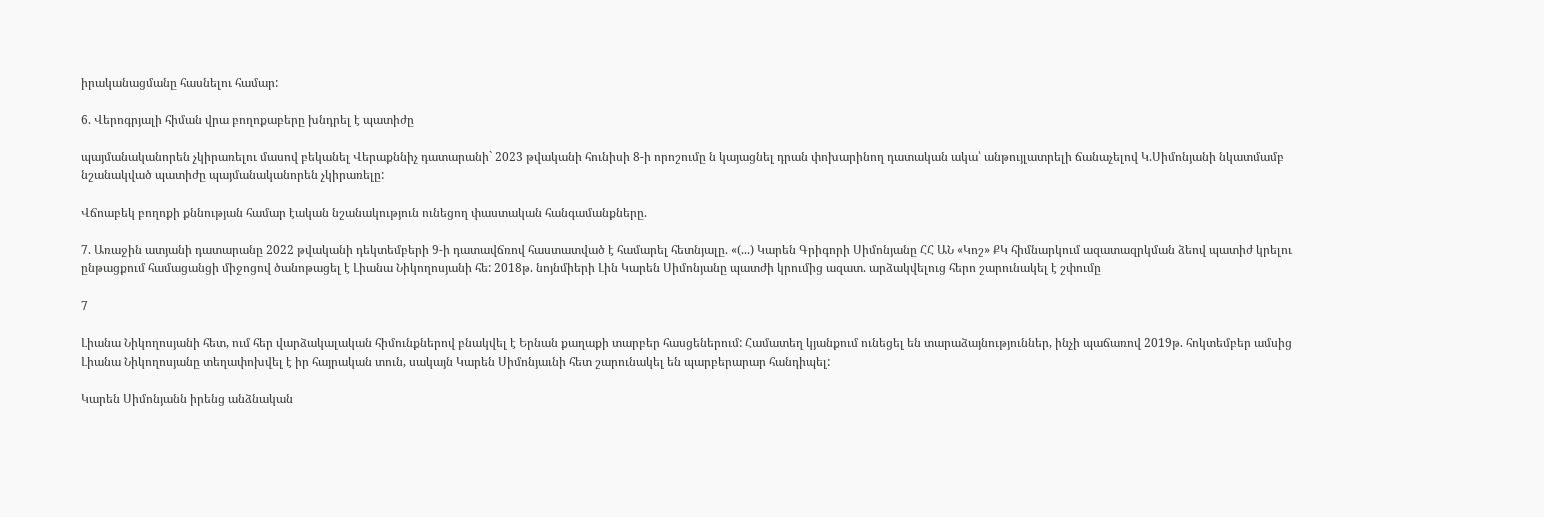իրականացմանը հասնելու համար:

6. Վերոգրյալի հիման վրա բողոքաբերը խնդրել է պատիժը

պայմանականորեն չկիրառելու մասով բեկանել Վերաքննիչ դատարանի` 2023 թվականի հունիսի 8-ի որոշումը ն կայացնել դրան փոխարինող դատական ակա՝ անթույլատրելի ճանաչելով Կ.Սիմոնյանի նկատմամբ նշանակված պատիժը պայմանականորեն չկիրառելը:

Վճոաբեկ բողոքի քննության համար էական նշանակություն ունեցող փաստական հանգամանքները.

7. Առաջին ատյանի դատարանը 2022 թվականի դեկտեմբերի 9-ի դատավճռով հաստատված է համարել հետնյալը. «(...) Կարեն Գրիգորի Սիմոնյանը ՀՀ ԱՆ «Կոշ» ՔԿ հիմնարկում ազատազրկման ձեով պատիժ կրելու ընթացքում համացանցի միջոցով ծանոթացել է Լիանա Նիկողոսյանի հե: 2018թ. նոյնմիերի Լին Կարեն Սիմոնյանը պատժի կրումից ազատ. արձակվելուց հերո շարունակել է շփումը

7

Լիանա Նիկողոսյանի հետ, ում հեր վարձակալական հիմունքներով բնակվել է Երնան քաղաքի տարբեր հասցեներում: Համատեղ կյանքում ունեցել են տարաձայնություններ, ինչի պաճառով 2019թ. հոկտեմբեր ամսից Լիանա Նիկողոսյանը տեղափոխվել է իր հայրական տուն, սակայն Կարեն Սիմոնյաւնի հետ շարունակել են պարբերարար հանդիպել:

Կարեն Սիմոնյանն իրենց անձնական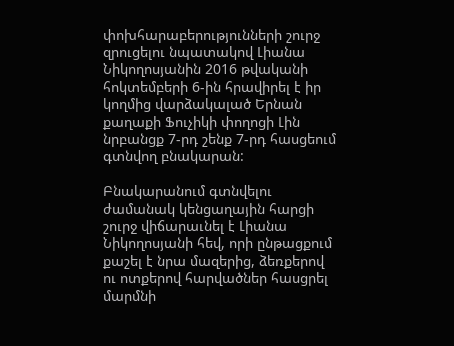փոխհարաբերությունների շուրջ զրուցելու նպատակով Լիանա Նիկողոսյանին 2016 թվականի հոկտեմբերի 6-ին հրավիրել է իր կողմից վարձակալած Երնան քաղաքի Ֆուչիկի փողոցի Լին նրբանցք 7-րդ շենք 7-րդ հասցեում գտնվող բնակարան:

Բնակարանում գտնվելու ժամանակ կենցաղային հարցի շուրջ վիճարաւնել է Լիանա Նիկողոսյանի հեվ, որի ընթացքում քաշել է նրա մազերից, ձեռքերով ու ոտքերով հարվածներ հասցրել մարմնի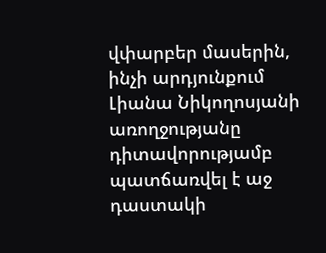վփարբեր մասերին, ինչի արդյունքում Լիանա Նիկողոսյանի առողջությանը դիտավորությամբ պատճառվել է աջ դաստակի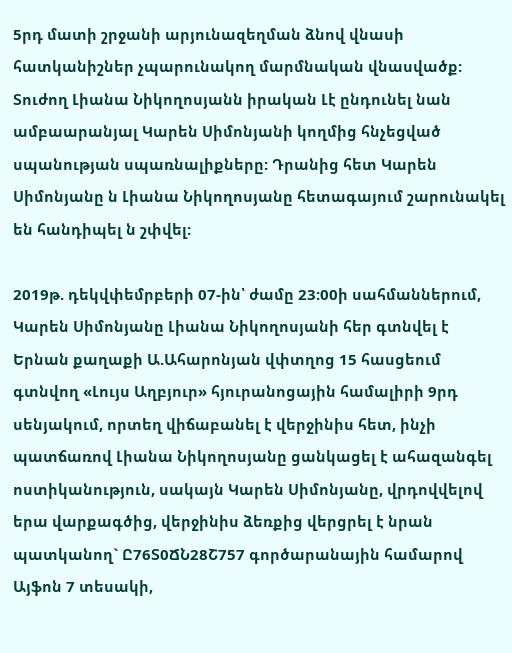5րդ մատի շրջանի արյունազեղման ձնով վնասի հատկանիշներ չպարունակող մարմնական վնասվածք: Տուժող Լիանա Նիկողոսյանն իրական Լէ ընդունել նան ամբաարանյալ Կարեն Սիմոնյանի կողմից հնչեցված սպանության սպառնալիքները: Դրանից հետ Կարեն Սիմոնյանը ն Լիանա Նիկողոսյանը հետագայում շարունակել են հանդիպել ն շփվել:

2019թ. դեկվփեմրբերի 07-ին՝ ժամը 23:00ի սահմաններում, Կարեն Սիմոնյանը Լիանա Նիկողոսյանի հեր գտնվել է Երնան քաղաքի Ա.Ահարոնյան վփտղոց 15 հասցեում գտնվող «Լույս Աղբյուր» հյուրանոցային համալիրի 9րդ սենյակում, որտեղ վիճաբանել է վերջինիս հետ, ինչի պատճառով Լիանա Նիկողոսյանը ցանկացել է ահազանգել ոստիկանություն, սակայն Կարեն Սիմոնյանը, վրդովվելով երա վարքագծից, վերջինիս ձեռքից վերցրել է նրան պատկանող` Ը76Տ0ՃՆ28Շ757 գործարանային համարով Այֆոն 7 տեսակի,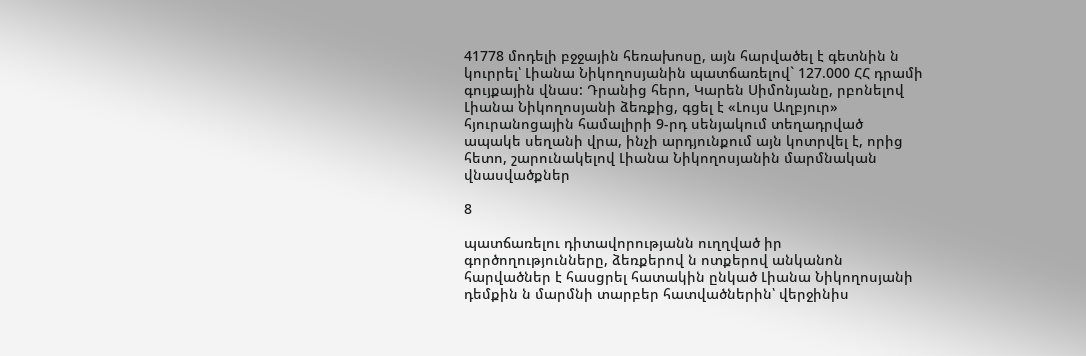41778 մոդելի բջջային հեռախոսը, այն հարվածել է գետնին ն կուրրել՝ Լիանա Նիկողոսյանին պատճառելով` 127.000 ՀՀ դրամի գույքային վնաս: Դրանից հերո, Կարեն Սիմոնյանը, րբոնելով Լիանա Նիկողոսյանի ձեռքից, գցել է «Լույս Աղբյուր» հյուրանոցային համալիրի 9-րդ սենյակում տեղադրված ապակե սեղանի վրա, ինչի արդյունքում այն կոտրվել է, որից հետո, շարունակելով Լիանա Նիկողոսյանին մարմնական վնասվածքներ

8

պատճառելու դիտավորությանն ուղղված իր գործողությունները, ձեռքերով ն ոտքերով անկանոն հարվածներ է հասցրել հատակին ընկած Լիանա Նիկողոսյանի դեմքին ն մարմնի տարբեր հատվածներին՝ վերջինիս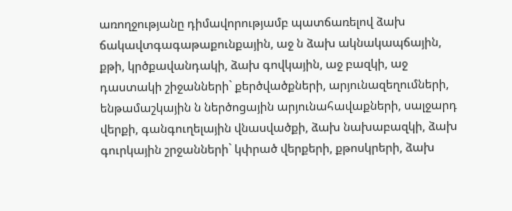առողջությանը դիմավորությամբ պատճառելով ձախ ճակավտգագաթաքունքային, աջ ն ձախ ակնակապճային, քթի, կրծքավանդակի, ձախ գովկային, աջ բազկի, աջ դաստակի շիջանների` քերծվածքների, արյունազեղումների, ենթամաշկային ն ներծոցային արյունահավաքների, սալջարդ վերքի, գանգուղելային վնասվածքի, ձախ նախաբազկի, ձախ գուրկային շրջանների` կփրած վերքերի, քթոսկրերի, ձախ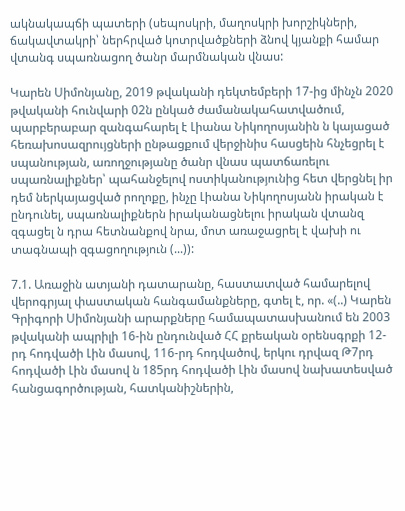ակնակապճի պատերի (սեպոսկրի, մաղոսկրի խորշիկների, ճակավտակրի՝ ներհրված կոտրվածքների ձնով կյանքի համար վտանգ սպառնացող ծանր մարմնական վնաս:

Կարեն Սիմոնյանը, 2019 թվականի դեկտեմբերի 17-ից մինչն 2020 թվականի հունվարի 02ն ընկած ժամանակահատվածում, պարբերաբար զանգահարել է Լիանա Նիկողոսյանին ն կայացած հեռախոսազրույցների ընթացքում վերջինիս հասցեին հնչեցրել է սպանության, առողջությանը ծանր վնաս պատճառելու սպառնալիքներ՝ պահանջելով ոստիկանությունից հետ վերցնել իր դեմ ներկայացված րողոքը, ինչը Լիանա Նիկողոսյանն իրական է ընդունել, սպառնալիքներն իրականացնելու իրական վտանզ զգացել ն դրա հետնանքով նրա, մոտ առաջացրել է վախի ու տագնապի զգացողություն (...)):

7.1. Առաջին ատյանի դատարանը, հաստատված համարելով վերոգրյալ փաստական հանգամանքները, գտել է, որ. «(..) Կարեն Գրիգորի Սիմոնյանի արարքները համապատասխանում են 2003 թվականի ապրիլի 16-ին ընդունված ՀՀ քրեական օրենսգրքի 12-րդ հոդվածի Լին մասով, 116-րդ հոդվածով, երկու դրվազ Թ7րդ հոդվածի Լին մասով ն 185րդ հոդվածի Լին մասով նախատեսված հանցագործության, հատկանիշներին,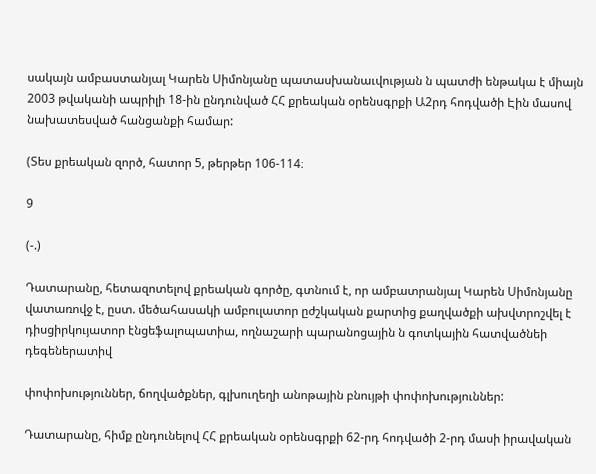սակայն ամբաստանյալ Կարեն Սիմոնյանը պատասխանաւվության ն պատժի ենթակա է միայն 2003 թվականի ապրիլի 18-ին ընդունված ՀՀ քրեական օրենսգրքի Ա2րդ հոդվածի Էին մասով նախատեսված հանցանքի համար:

(Տես քրեական զործ, հատոր 5, թերթեր 106-114։

9

(-.)

Դատարանը, հետազոտելով քրեական գործը, գտնում է, որ ամբատրանյալ Կարեն Սիմոնյանը վատառովջ է, ըստ. մեծահասակի ամբուլատոր ըժշկական քարտից քաղվածքի ախվտրոշվել է դիսցիրկույատոր էնցեֆալոպատիա, ողնաշարի պարանոցային ն գոտկային հատվածնեի դեգեներատիվ

փոփոխություններ, ճողվածքներ, գլխուղեղի անոթային բնույթի փոփոխություններ:

Դատարանը, հիմք ընդունելով ՀՀ քրեական օրենսգրքի 62-րդ հոդվածի 2-րդ մասի իրավական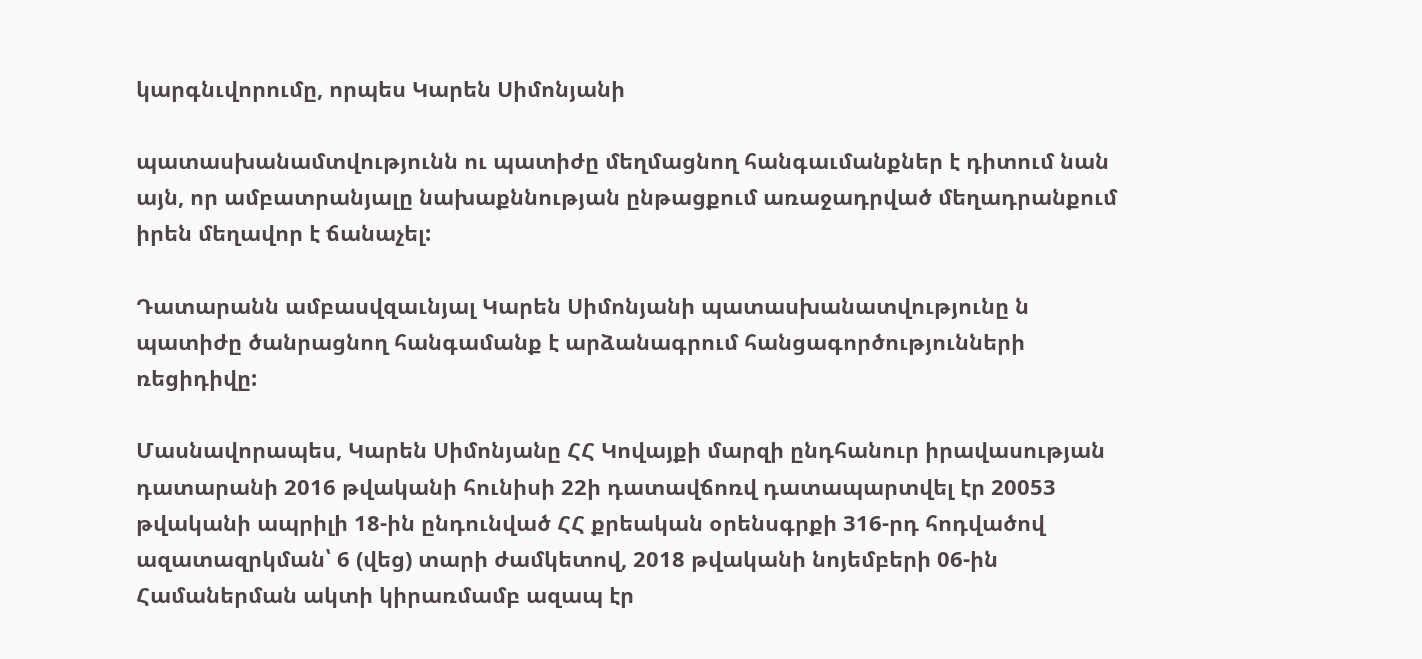կարգնւվորումը, որպես Կարեն Սիմոնյանի

պատասխանամտվությունն ու պատիժը մեղմացնող հանգաւմանքներ է դիտում նան այն, որ ամբատրանյալը նախաքննության ընթացքում առաջադրված մեղադրանքում իրեն մեղավոր է ճանաչել:

Դատարանն ամբասվզաւնյալ Կարեն Սիմոնյանի պատասխանատվությունը ն պատիժը ծանրացնող հանգամանք է արձանագրում հանցագործությունների ռեցիդիվը:

Մասնավորապես, Կարեն Սիմոնյանը ՀՀ Կովայքի մարզի ընդհանուր իրավասության դատարանի 2016 թվականի հունիսի 22ի դատավճոռվ դատապարտվել էր 20053 թվականի ապրիլի 18-ին ընդունված ՀՀ քրեական օրենսգրքի 316-րդ հոդվածով ազատազրկման՝ 6 (վեց) տարի ժամկետով, 2018 թվականի նոյեմբերի 06-ին Համաներման ակտի կիրառմամբ ազապ էր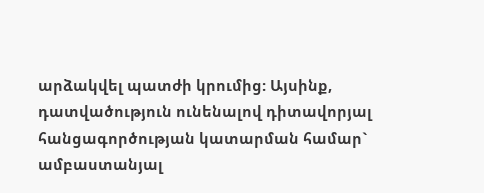արձակվել պատժի կրումից: Այսինք, դատվածություն ունենալով դիտավորյալ հանցագործության կատարման համար` ամբաստանյալ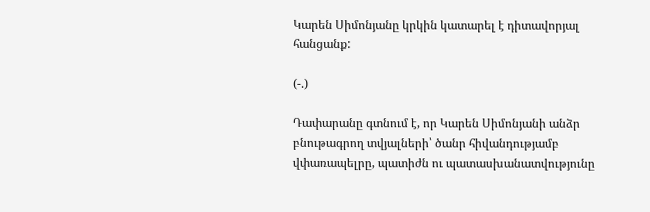Կարեն Սիմոնյանը կրկին կատարել է դիտավորյալ հանցանք:

(-.)

Դափարանը գտնում է, որ Կարեն Սիմոնյանի անձր բնութագրող տվյալների՝ ծանր հիվանդությամբ վփառապելրը, պատիժն ու պատասխանատվությունը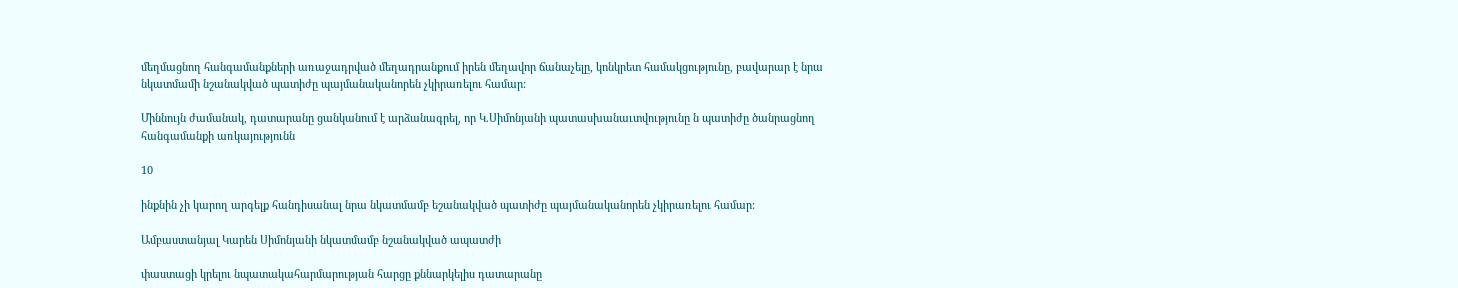մեղմացնող հանգամանքների առաջադրված մեղադրանքում իրեն մեղավոր ճանաչելը, կոնկրետ համակցությունը, բավարար է նրա նկատմամի նշանակված պատիժը պայմանականորեն չկիրառելու համար:

Միննույն ժամանակ, դատարանը ցանկանում է արձանագրել, որ Կ.Սիմոնյանի պատասխանաւտվությունը ն պատիժը ծանրացնող հանգամանքի առկայությունն

10

ինքնին չի կարող արգելք հանդիսանալ նրա նկատմամբ եշանակված պատիժը պայմանականորեն չկիրառելու համար:

Ամբաստանյալ Կարեն Սիմոնյանի նկատմամբ նշանակված ապատժի

փաստացի կրելու նպատակահարմարության հարցը քննարկելիս դատարանը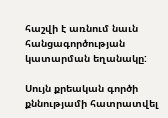հաշվի է առնում նաւն հանցագործության կատարման եղանակը:

Սույն քրեական գործի քննությամի հատրատվել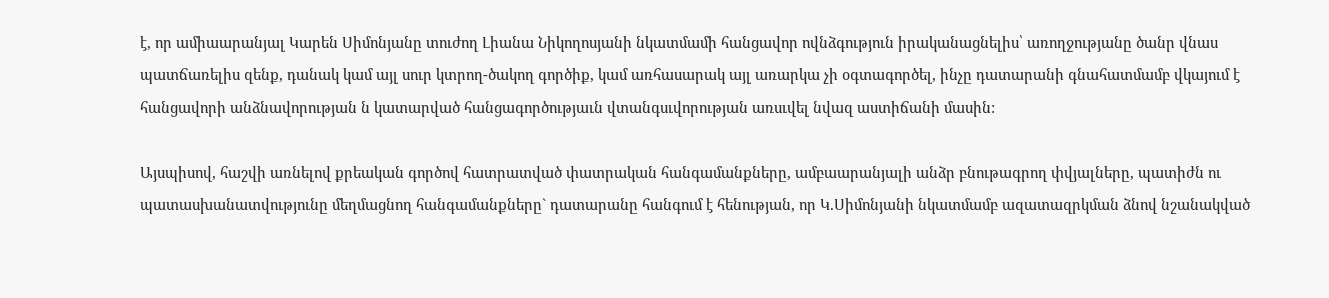է, որ ամիաարանյալ Կարեն Սիմոնյանը տուժող Լիանա Նիկողոսյանի նկատմամի հանցավոր ովնձգություն իրականացնելիս՝ առողջությանը ծանր վնաս պատճառելիս զենք, դանակ կամ այլ սուր կտրող-ծակող գործիք, կամ առհասարակ այլ առարկա չի օգտագործել, ինչը դատարանի գնահատմամբ վկայում է հանցավորի անձնավորության ն կատարված հանցագործությաւն վտանգսւվորության առսւվել նվազ աստիճանի մասին:

Այսպիսով, հաշվի առնելով քրեական գործով հատրատված փատրական հանգամանքները, ամբաարանյալի անձր բնութագրող փվյալները, պատիժն ու պատասխանատվությունը մեղմացնող հանգամանքները` դատարանը հանգում է հենության, որ Կ.Սիմոնյանի նկատմամբ ազատազրկման ձնով նշանակված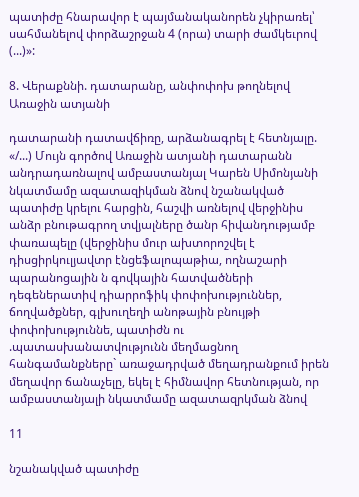պատիժը հնարավոր է պայմանականորեն չկիրառել՝ սահմանելով փորձաշրջան 4 (որա) տարի ժամկեւրով (...)»:

8. Վերաքննի. դատարանը, անփոփոխ թողնելով Առաջին ատյանի

դատարանի դատավճիռը, արձանագրել է հետնյալը. «/...) Մույն գործով Առաջին ատյանի դատարանն անդրադառնալով ամբաստանյալ Կարեն Սիմոնյանի նկատմամը ազատազիկման ձնով նշանակված պատիժը կրելու հարցին, հաշվի առնելով վերջինիս անձր բնութագրող տվյալները ծանր հիվանդությամբ փառապելը (վերջինիս մուր ախտորոշվել է դիսցիրկուլյավտր էնցեֆալոպաթիա, ողնաշարի պարանոցային ն գովկային հատվածների դեգեներատիվ դիարրոֆիկ փոփոխություններ, ճողվածքներ, գլխուղեղի անոթային բնույթի փոփոխություննե, պատիժն ու .պատասխանատվությունն մեղմացնող հանգամանքները` առաջադրված մեղադրանքում իրեն մեղավոր ճանաչելը, եկել է հիմնավոր հետնության, որ ամբաստանյալի նկատմամը ազատազրկման ձնով

11

նշանակված պատիժը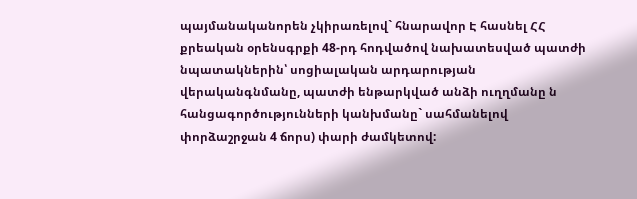պայմանականորեն չկիրառելով` հնարավոր Է հասնել ՀՀ քրեական օրենսգրքի 48-րդ հոդվածով նախատեսված պատժի նպատակներին՝ սոցիալական արդարության վերականգնմանը, պատժի ենթարկված անձի ուղղմանը ն հանցագործությունների կանխմանը` սահմանելով փորձաշրջան 4 ճորս) փարի ժամկետով: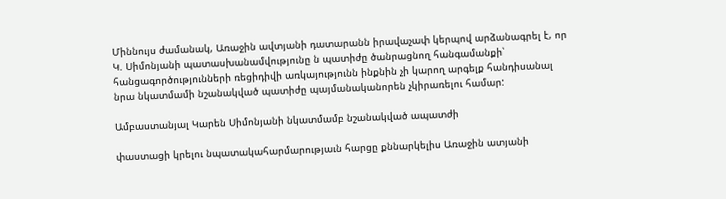Միննույս ժամանակ, Առաջին ավտյանի դատարանն իրավաչափ կերպով արձանագրել է, որ Կ. Սիմոնյանի պատասխանամվությունը ն պատիժը ծանրացնող հանգամանքի՝ հանցագործությունների ռեցիդիվի առկայությունն ինքնին չի կարող արգելք հանդիսանալ նրա նկատմամի նշանակված պատիժը պայմանականորեն չկիրառելու համար:

Ամբաստանյալ Կարեն Սիմոնյանի նկատմամբ նշանակված ապատժի

փաստացի կրելու նպատակահարմարությաւն հարցը քննարկելիս Առաջին ատյանի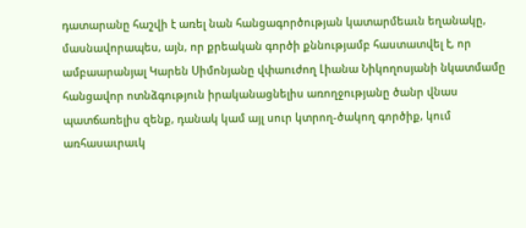դատարանը հաշվի է առել նան հանցագործության կատարմեաւն եղանակը, մասնավորապես, այն, որ քրեական գործի քննությամբ հաստատվել է, որ ամբաարանյալ Կարեն Սիմոնյանը վփաուժող Լիանա Նիկողոսյանի նկատմամը հանցավոր ոտնձգություն իրականացնելիս առողջությանը ծանր վնաս պատճառելիս զենք, դանակ կամ այլ սուր կտրող-ծակող գործիք, կում առհասաւրաւկ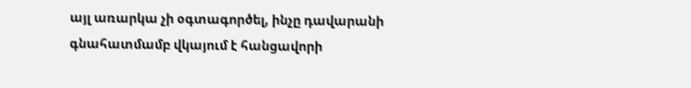այլ առարկա չի օգտագործել, ինչը դավարանի գնահատմամբ վկայում է հանցավորի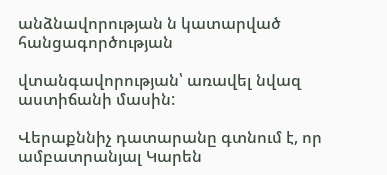անձնավորության ն կատարված հանցագործության

վտանգավորության՝ առավել նվազ աստիճանի մասին:

Վերաքննիչ դատարանը գտնում է, որ ամբատրանյալ Կարեն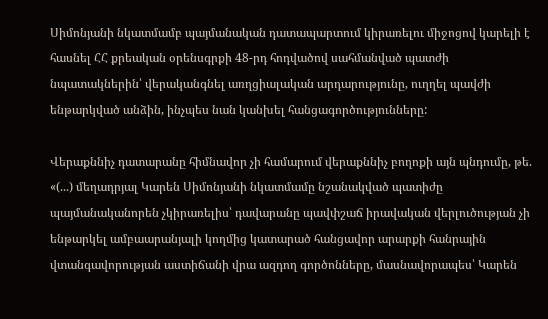Սիմոնյանի նկատմամբ պայմանական դատապարտում կիրառելու միջոցով կարելի է հասնել ՀՀ քրեական օրենսգրքի 48-րդ հոդվածով սահմանված պատժի նպատակներին՝ վերականգնել առղցիալական արդարությունը, ուղղել պավժի ենթարկված անձին, ինչպես նան կանխել հանցագործությունները:

Վերաքննիչ դատարանը հիմնավոր չի համարում վերաքննիչ բողոքի այն պնդումը, թե. «(...) մեղադրյալ Կարեն Սիմոնյանի նկատմամը նշանակված պատիժը պայմանականորեն չկիրառելիս՝ դավարանը պավփշաճ իրավական վերլուծության չի ենթարկել ամբաարանյալի կողմից կատարած հանցավոր արարքի հանրային վտանգավորության աստիճանի վրա ազդող գործոնները, մասնավորապես՝ Կարեն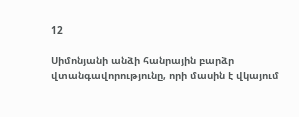12

Սիմոնյանի անձի հանրային բարձր վտանգավորությունը, որի մասին է վկայում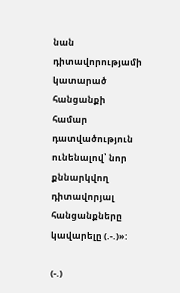նան դիտավորությամի կատարած հանցանքի համար դատվածություն ունենալով՝ նոր քննարկվող դիտավորյալ հանցանքները կավարելը (.-.)»:

(-.)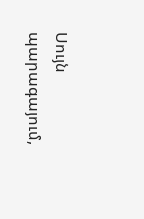Սույն պարագայում,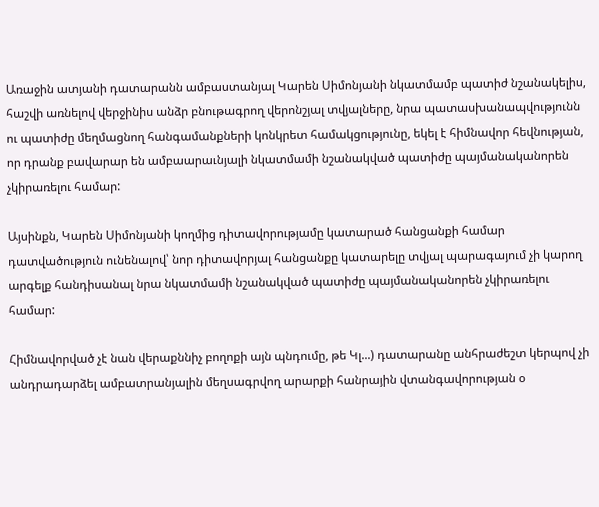Առաջին ատյանի դատարանն ամբաստանյալ Կարեն Սիմոնյանի նկատմամբ պատիժ նշանակելիս, հաշվի առնելով վերջինիս անձր բնութագրող վերոնշյալ տվյալները, նրա պատասխանապվությունն ու պատիժը մեղմացնող հանգամանքների կոնկրետ համակցությունը, եկել է հիմնավոր հեվնության, որ դրանք բավարար են ամբաարաւնյալի նկատմամի նշանակված պատիժը պայմանականորեն չկիրառելու համար:

Այսինքն, Կարեն Սիմոնյանի կողմից դիտավորությամը կատարած հանցանքի համար դատվածություն ունենալով՝ նոր դիտավորյալ հանցանքը կատարելը տվյալ պարագայում չի կարող արգելք հանդիսանալ նրա նկատմամի նշանակված պատիժը պայմանականորեն չկիրառելու համար:

Հիմնավորված չէ նան վերաքննիչ բողոքի այն պնդումը, թե Կլ...) դատարանը անհրաժեշտ կերպով չի անդրադարձել ամբատրանյալին մեղսագրվող արարքի հանրային վտանգավորության օ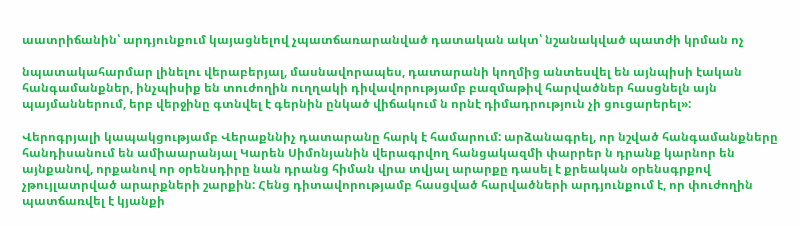աատրիճանին՝ արդյունքում կայացնելով չպատճառարանված դատական ակտ՝ նշանակված պատժի կրման ոչ

նպատակահարմար լինելու վերաբերյալ, մասնավորապես, դատարանի կողմից անտեսվել են այնպիսի էական հանգամանքներ, ինչպիսիք են տուժողին ուղղակի դիվավորությամբ բազմաթիվ հարվածներ հասցնելն այն պայմաններում, երբ վերջինը գտնվել է գերնին ընկած վիճակում ն որնէ դիմադրություն չի ցուցարերել»:

Վերոգրյալի կապակցությամբ Վերաքննիչ դատարանը հարկ է համարում: արձանագրել, որ նշված հանգամանքները հանդիսանում են ամիաարանյալ Կարեն Սիմոնյանին վերագրվող հանցակազմի փարրեր ն դրանք կարնոր են այնքանով, որքանով որ օրենսդիրը նան դրանց հիման վրա տվյալ արարքը դասել է քրեական օրենսգրքով չթույլատրված արարքների շարքին: Հենց դիտավորությամբ հասցված հարվածների արդյունքում է, որ փուժողին պատճառվել է կյանքի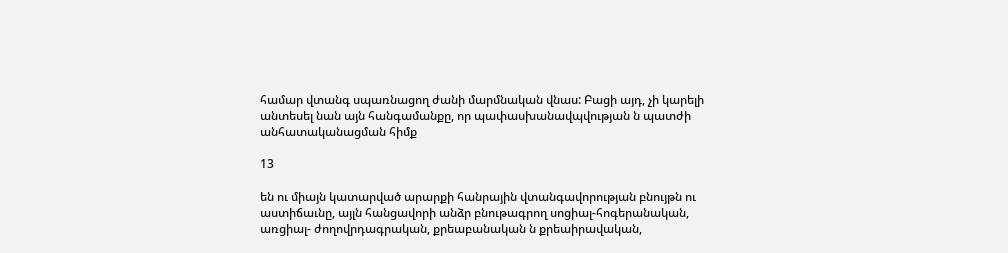համար վտանգ սպառնացող ժանի մարմնական վնաս: Բացի այդ, չի կարելի անտեսել նան այն հանգամանքը, որ պափասխանավպվության ն պատժի անհատականացման հիմք

13

են ու միայն կատարված արարքի հանրային վտանգավորության բնույթն ու աստիճաւնը, այլն հանցավորի անձր բնութագրող սոցիալ-հոգերանական, առցիալ- ժողովրդագրական, քրեաբանական ն քրեաիրավական,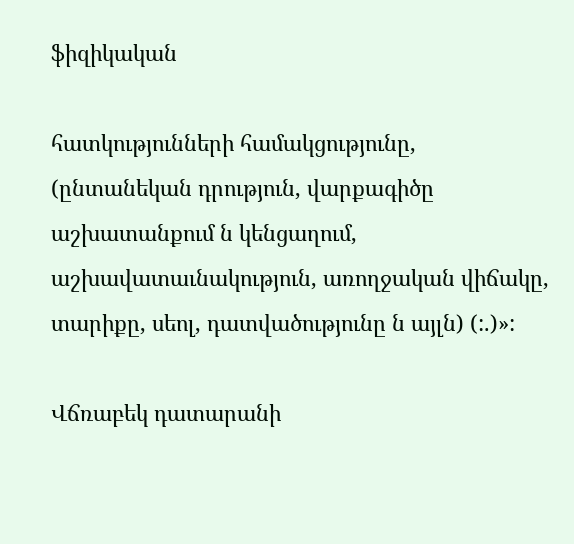ֆիզիկական

հատկությունների համակցությունը, (ընտանեկան դրություն, վարքագիծը աշխատանքում ն կենցաղում, աշխավատաւնակություն, առողջական վիճակը, տարիքը, սեոլ, դատվածությունը ն այլն) (:.)»:

Վճռաբեկ դատարանի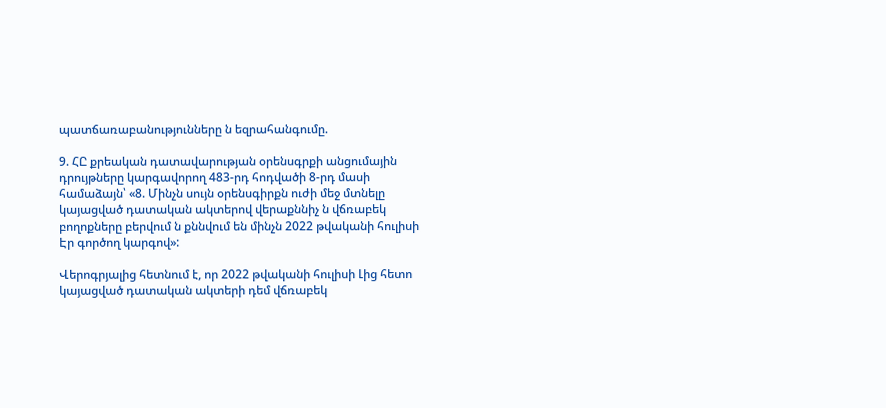պատճառաբանությունները ն եզրահանգումը.

9. ՀԸ քրեական դատավարության օրենսգրքի անցումային դրույթները կարգավորող 483-րդ հոդվածի 8-րդ մասի համաձայն՝ «8. Մինչն սույն օրենսգիրքն ուժի մեջ մտնելը կայացված դատական ակտերով վերաքննիչ ն վճռաբեկ բողոքները բերվում ն քննվում են մինչն 2022 թվականի հուլիսի Էր գործող կարգով»:

Վերոգրյալից հետնում է, որ 2022 թվականի հուլիսի Լից հետո կայացված դատական ակտերի դեմ վճռաբեկ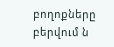բողոքները բերվում ն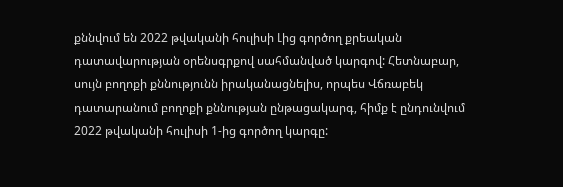քննվում են 2022 թվականի հուլիսի Լից գործող քրեական դատավարության օրենսգրքով սահմանված կարգով: Հետնաբար, սույն բողոքի քննությունն իրականացնելիս, որպես Վճռաբեկ դատարանում բողոքի քննության ընթացակարգ, հիմք է ընդունվում 2022 թվականի հուլիսի 1-ից գործող կարգը: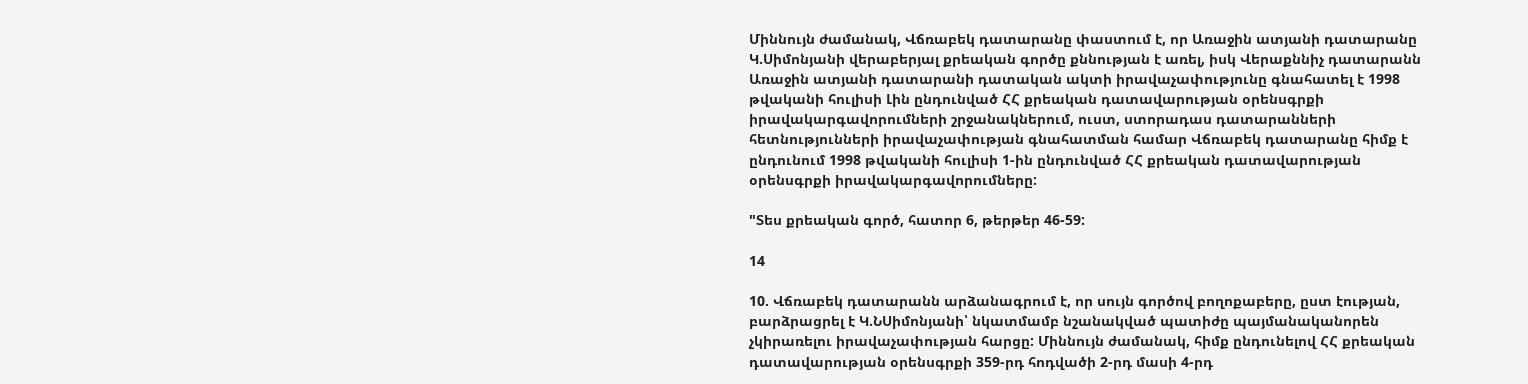Միննույն ժամանակ, Վճռաբեկ դատարանը փաստում է, որ Առաջին ատյանի դատարանը Կ.Սիմոնյանի վերաբերյալ քրեական գործը քննության է առել, իսկ Վերաքննիչ դատարանն Առաջին ատյանի դատարանի դատական ակտի իրավաչափությունը գնահատել է 1998 թվականի հուլիսի Լին ընդունված ՀՀ քրեական դատավարության օրենսգրքի իրավակարգավորումների շրջանակներում, ուստ, ստորադաս դատարանների հետնությունների իրավաչափության գնահատման համար Վճռաբեկ դատարանը հիմք է ընդունում 1998 թվականի հուլիսի 1-ին ընդունված ՀՀ քրեական դատավարության օրենսգրքի իրավակարգավորումները:

"Տես քրեական գործ, հատոր 6, թերթեր 46-59:

14

10. Վճռաբեկ դատարանն արձանագրում է, որ սույն գործով բողոքաբերը, ըստ էության, բարձրացրել է Կ.ՆՍիմոնյանի՝ նկատմամբ նշանակված պատիժը պայմանականորեն չկիրառելու իրավաչափության հարցը: Միննույն ժամանակ, հիմք ընդունելով ՀՀ քրեական դատավարության օրենսգրքի 359-րդ հոդվածի 2-րդ մասի 4-րդ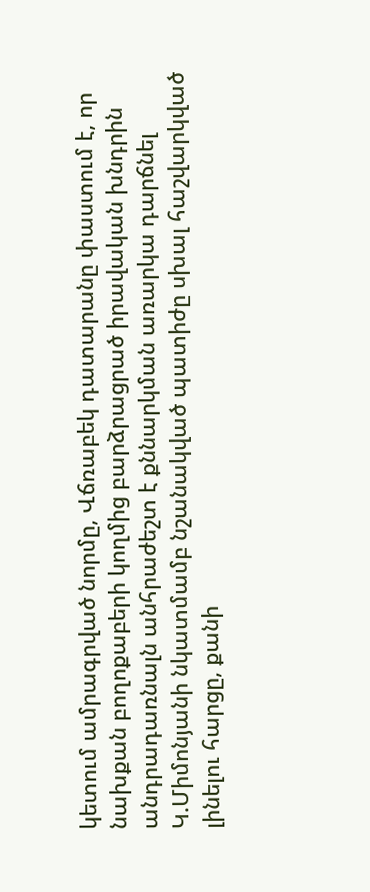կետում ամրագրված նորմը, Վճռաբեկ դատարանը փաստում է, որ նախքան բողոքաբերի կողմից բարձրացրած իրավական խնդրին անդրադառնալն անհրաժեշտ է քննարկման առարկա դարճնել Կ.Միմոնյանի նկատմամբ նշանակված պատիժը սխալ հաշվարկված լինելու հարցը, քանի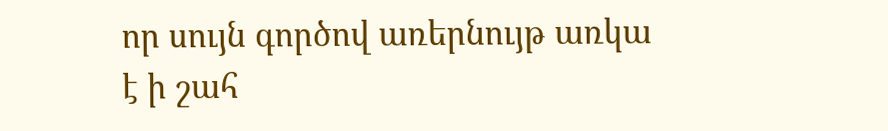որ սույն գործով առերնույթ առկա է ի շահ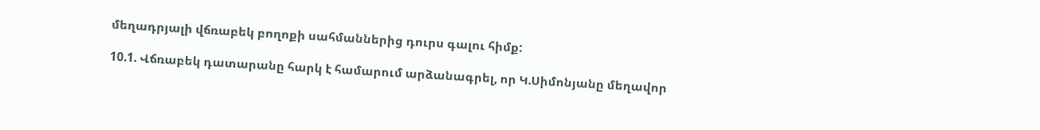մեղադրյալի վճռաբեկ բողոքի սահմաններից դուրս գալու հիմք:

10.1. Վճռաբեկ դատարանը հարկ է համարում արձանագրել, որ Կ.Սիմոնյանը մեղավոր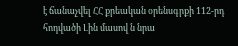է ճանաչվել ՀՀ քրեական օրենսգրքի 112-րդ հոդվածի Լին մասով ն նրա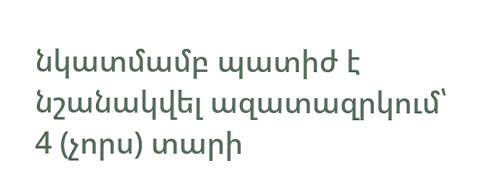նկատմամբ պատիժ է նշանակվել ազատազրկում՝ 4 (չորս) տարի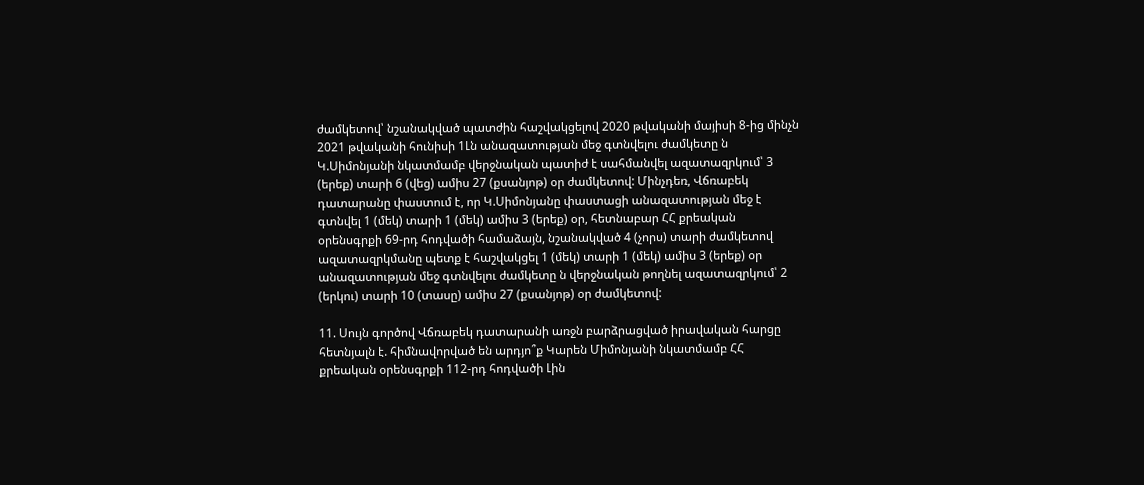ժամկետով՝ նշանակված պատժին հաշվակցելով 2020 թվականի մայիսի 8-ից մինչն 2021 թվականի հունիսի 1Լն անազատության մեջ գտնվելու ժամկետը ն Կ.Սիմոնյանի նկատմամբ վերջնական պատիժ է սահմանվել ազատազրկում՝ 3 (երեք) տարի 6 (վեց) ամիս 27 (քսանյոթ) օր ժամկետով: Մինչդեռ, Վճռաբեկ դատարանը փաստում է, որ Կ.Սիմոնյանը փաստացի անազատության մեջ է գտնվել 1 (մեկ) տարի 1 (մեկ) ամիս 3 (երեք) օր, հետնաբար ՀՀ քրեական օրենսգրքի 69-րդ հոդվածի համաձայն, նշանակված 4 (չորս) տարի ժամկետով ազատազրկմանը պետք է հաշվակցել 1 (մեկ) տարի 1 (մեկ) ամիս 3 (երեք) օր անազատության մեջ գտնվելու ժամկետը ն վերջնական թողնել ազատազրկում՝ 2 (երկու) տարի 10 (տասը) ամիս 27 (քսանյոթ) օր ժամկետով:

11. Սույն գործով Վճռաբեկ դատարանի առջն բարձրացված իրավական հարցը հետնյալն է. հիմնավորված են արդյո՞ք Կարեն Միմոնյանի նկատմամբ ՀՀ քրեական օրենսգրքի 112-րդ հոդվածի Լին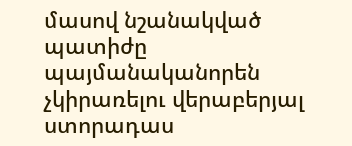մասով նշանակված պատիժը պայմանականորեն չկիրառելու վերաբերյալ ստորադաս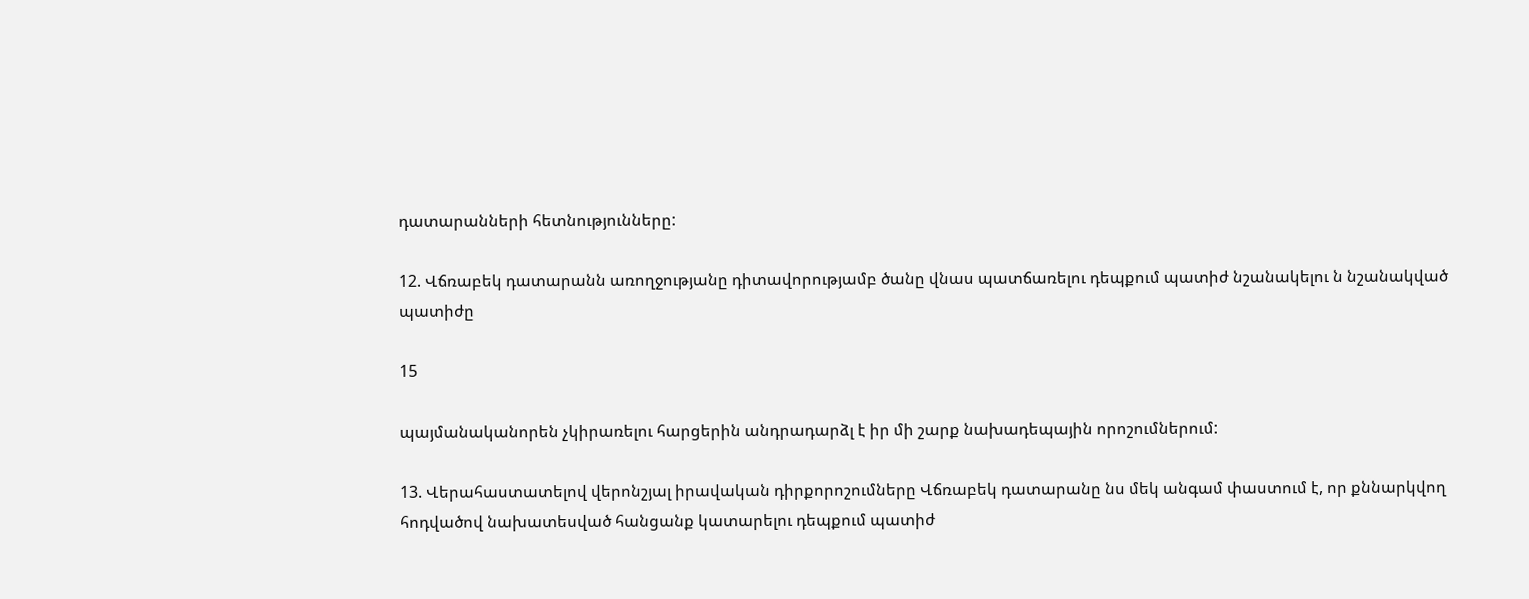դատարանների հետնությունները:

12. Վճռաբեկ դատարանն առողջությանը դիտավորությամբ ծանը վնաս պատճառելու դեպքում պատիժ նշանակելու ն նշանակված պատիժը

15

պայմանականորեն չկիրառելու հարցերին անդրադարձլ է իր մի շարք նախադեպային որոշումներում:

13. Վերահաստատելով վերոնշյալ իրավական դիրքորոշումները Վճռաբեկ դատարանը նս մեկ անգամ փաստում է, որ քննարկվող հոդվածով նախատեսված հանցանք կատարելու դեպքում պատիժ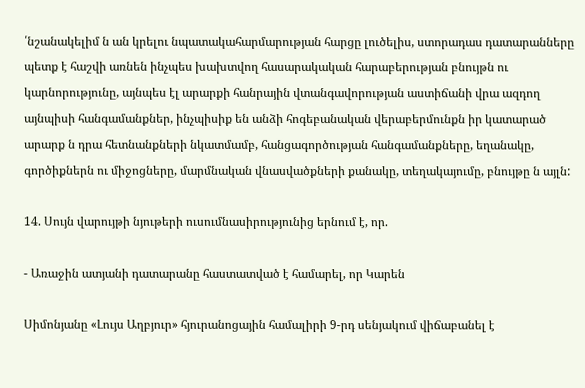՛նշանակելիմ ն ան կրելու նպատակահարմարության հարցը լուծելիս, ստորադաս դատարանները պետք է հաշվի առնեն ինչպես խախտվող հասարակական հարաբերության բնույթն ու կարնորությունը, այնպես էլ արարքի հանրային վտանգավորության աստիճանի վրա ազդող այնպիսի հանգամանքներ, ինչպիսիք են անձի հոգեբանական վերաբերմունքն իր կատարած արարք ն դրա հետնանքների նկատմամբ, հանցագործության հանգամանքները, եղանակը, գործիքներն ու միջոցները, մարմնական վնասվածքների քանակը, տեղակայումը, բնույթը ն այլն:

14. Սույն վարույթի նյութերի ուսումնասիրությունից երնում է, որ.

- Առաջին ատյանի դատարանը հաստատված է համարել, որ Կարեն

Սիմոնյանը «Լույս Աղբյուր» հյուրանոցային համալիրի 9-րդ սենյակում վիճաբանել է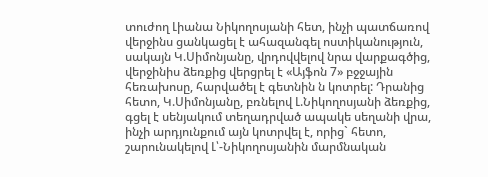տուժող Լիանա Նիկողոսյանի հետ, ինչի պատճառով վերջինս ցանկացել է ահազանգել ոստիկանություն, սակայն Կ.Սիմոնյանը, վրդովվելով նրա վարքագծից, վերջինիս ձեռքից վերցրել է «Այֆոն 7» բջջային հեռախոսը, հարվածել է գետնին ն կոտրել: Դրանից հետո, Կ.Սիմոնյանը, բռնելով Լ.Նիկողոսյանի ձեռքից, գցել է սենյակում տեղադրված ապակե սեղանի վրա, ինչի արդյունքում այն կոտրվել է, որից` հետո, շարունակելով Լ՝-Նիկողոսյանին մարմնական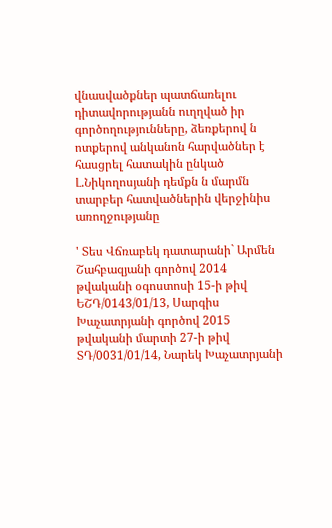վնասվածքներ պատճառելու դիտավորությանն ուղղված իր գործողությունները, ձեռքերով ն ոտքերով անկանոն հարվածներ է հասցրել հատակին ընկած Լ.Նիկողոսյանի դեմքն ն մարմն տարբեր հատվածներին վերջինիս առողջությանը

' Տես Վճռաբեկ դատարանի` Արմեն Շահբազյանի գործով 2014 թվականի օգոստոսի 15-ի թիվ ԵՇԴ/0143/01/13, Սարգիս Խաչատրյանի գործով 2015 թվականի մարտի 27-ի թիվ ՏԴ/0031/01/14, Նարեկ Խաչատրյանի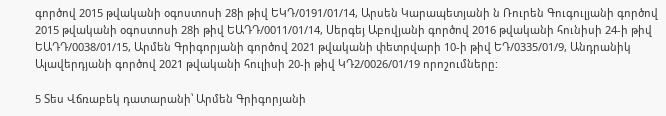գործով 2015 թվականի օգոստոսի 28ի թիվ ԵԿԴ/0191/01/14, Արսեն Կարապետյանի ն Ռուրեն Գուգուլյանի գործով 2015 թվականի օգոստոսի 28ի թիվ ԵԱԴԴ/0011/01/14, Սերգեյ Աբովյանի գործով 2016 թվականի հունիսի 24-ի թիվ ԵԱԴԴ/0038/01/15, Արմեն Գրիգորյանի գործով 2021 թվականի փետրվարի 10-ի թիվ ԵԴ/0335/01/9, Անդրանիկ Ալավերդյանի գործով 2021 թվականի հուլիսի 20-ի թիվ ԿԴ2/0026/01/19 որոշումները:

5 Տես Վճռաբեկ դատարանի՝ Արմեն Գրիգորյանի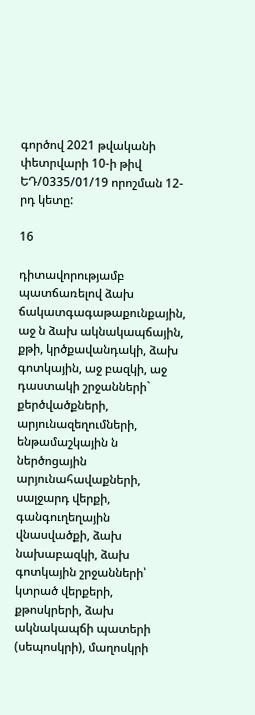գործով 2021 թվականի փետրվարի 10-ի թիվ ԵԴ/0335/01/19 որոշման 12-րդ կետը:

16

դիտավորությամբ պատճառելով ձախ ճակատգագաթաքունքային, աջ ն ձախ ակնակապճային, քթի, կրծքավանդակի, ձախ գոտկային, աջ բազկի, աջ դաստակի շրջանների` քերծվածքների, արյունազեղումների, ենթամաշկային ն ներծոցային արյունահավաքների, սալջարդ վերքի, գանգուղեղային վնասվածքի, ձախ նախաբազկի, ձախ գոտկային շրջանների՝ կտրած վերքերի, քթոսկրերի, ձախ ակնակապճի պատերի (սեպոսկրի), մաղոսկրի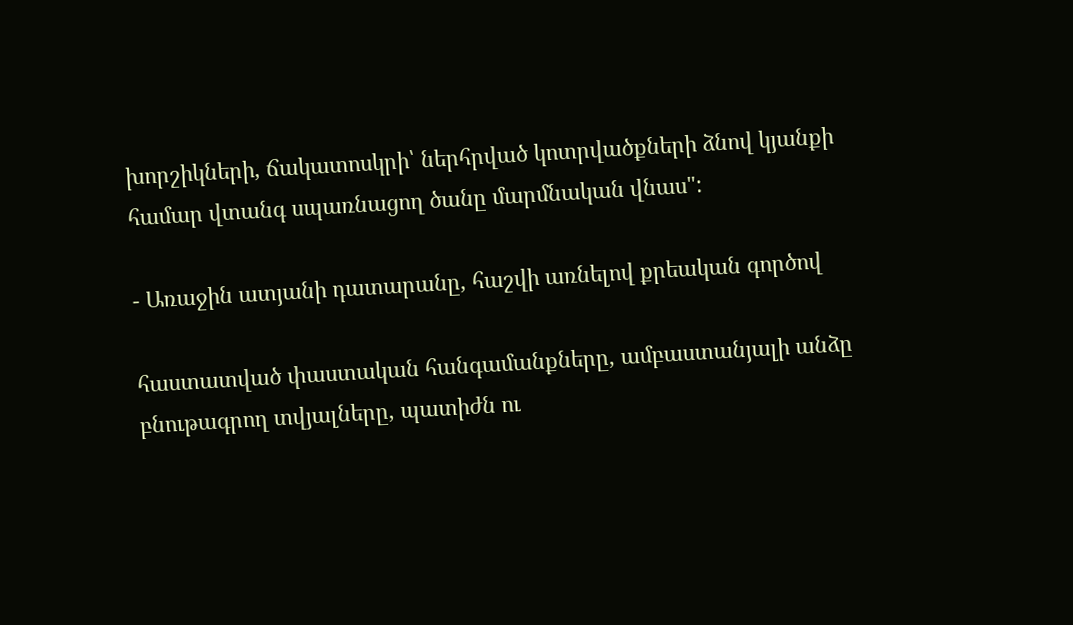խորշիկների, ճակատոսկրի՝ ներհրված կոտրվածքների ձնով կյանքի համար վտանգ սպառնացող ծանը մարմնական վնաս":

- Առաջին ատյանի դատարանը, հաշվի առնելով քրեական գործով

հաստատված փաստական հանգամանքները, ամբաստանյալի անձը բնութագրող տվյալները, պատիժն ու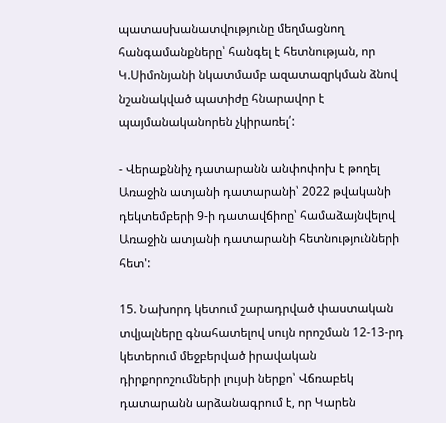պատասխանատվությունը մեղմացնող հանգամանքները՝ հանգել է հետնության, որ Կ.Սիմոնյանի նկատմամբ ազատազրկման ձնով նշանակված պատիժը հնարավոր է պայմանականորեն չկիրառել՛:

- Վերաքննիչ դատարանն անփոփոխ է թողել Առաջին ատյանի դատարանի՝ 2022 թվականի դեկտեմբերի 9-ի դատավճիոը՝ համաձայնվելով Առաջին ատյանի դատարանի հետնությունների հետ':

15. Նախորդ կետում շարադրված փաստական տվյալները գնահատելով սույն որոշման 12-13-րդ կետերում մեջբերված իրավական դիրքորոշումների լույսի ներքո՝ Վճռաբեկ դատարանն արձանագրում է, որ Կարեն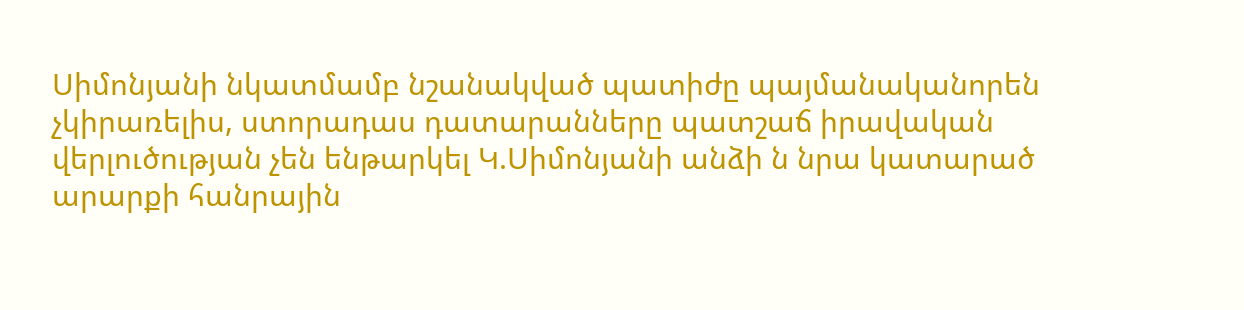Սիմոնյանի նկատմամբ նշանակված պատիժը պայմանականորեն չկիրառելիս, ստորադաս դատարանները պատշաճ իրավական վերլուծության չեն ենթարկել Կ.Սիմոնյանի անձի ն նրա կատարած արարքի հանրային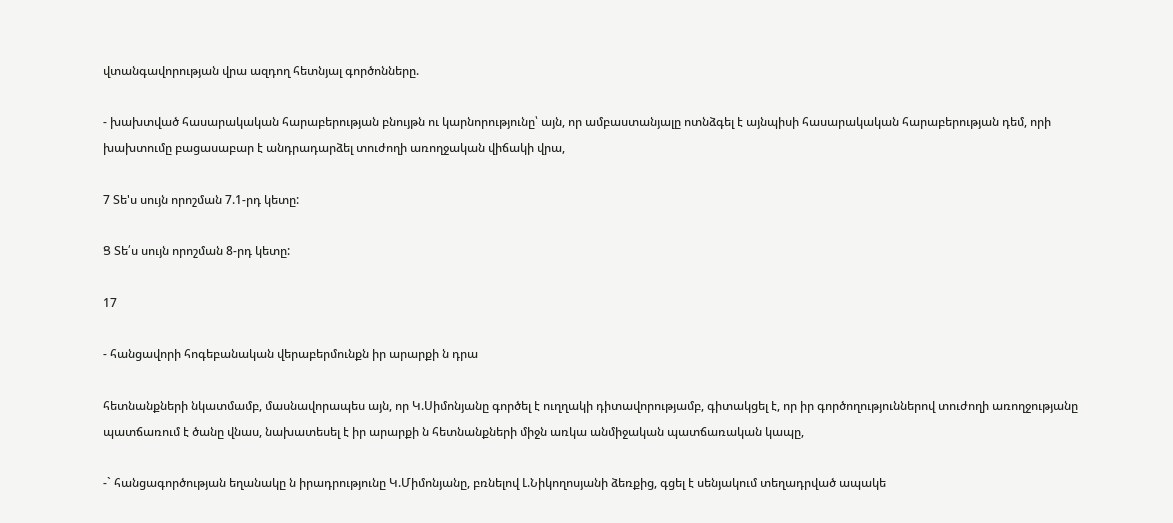վտանգավորության վրա ազդող հետնյալ գործոնները.

- խախտված հասարակական հարաբերության բնույթն ու կարնորությունը՝ այն, որ ամբաստանյալը ոտնձգել է այնպիսի հասարակական հարաբերության դեմ, որի խախտումը բացասաբար է անդրադարձել տուժողի առողջական վիճակի վրա,

7 Տե'ս սույն որոշման 7.1-րդ կետը:

Ց Տե՛ս սույն որոշման 8-րդ կետը:

17

- հանցավորի հոգեբանական վերաբերմունքն իր արարքի ն դրա

հետնանքների նկատմամբ, մասնավորապես այն, որ Կ.Սիմոնյանը գործել է ուղղակի դիտավորությամբ, գիտակցել է, որ իր գործողություններով տուժողի առողջությանը պատճառում է ծանը վնաս, նախատեսել է իր արարքի ն հետնանքների միջն առկա անմիջական պատճառական կապը,

-` հանցագործության եղանակը ն իրադրությունը Կ.Միմոնյանը, բռնելով Լ.Նիկողոսյանի ձեռքից, գցել է սենյակում տեղադրված ապակե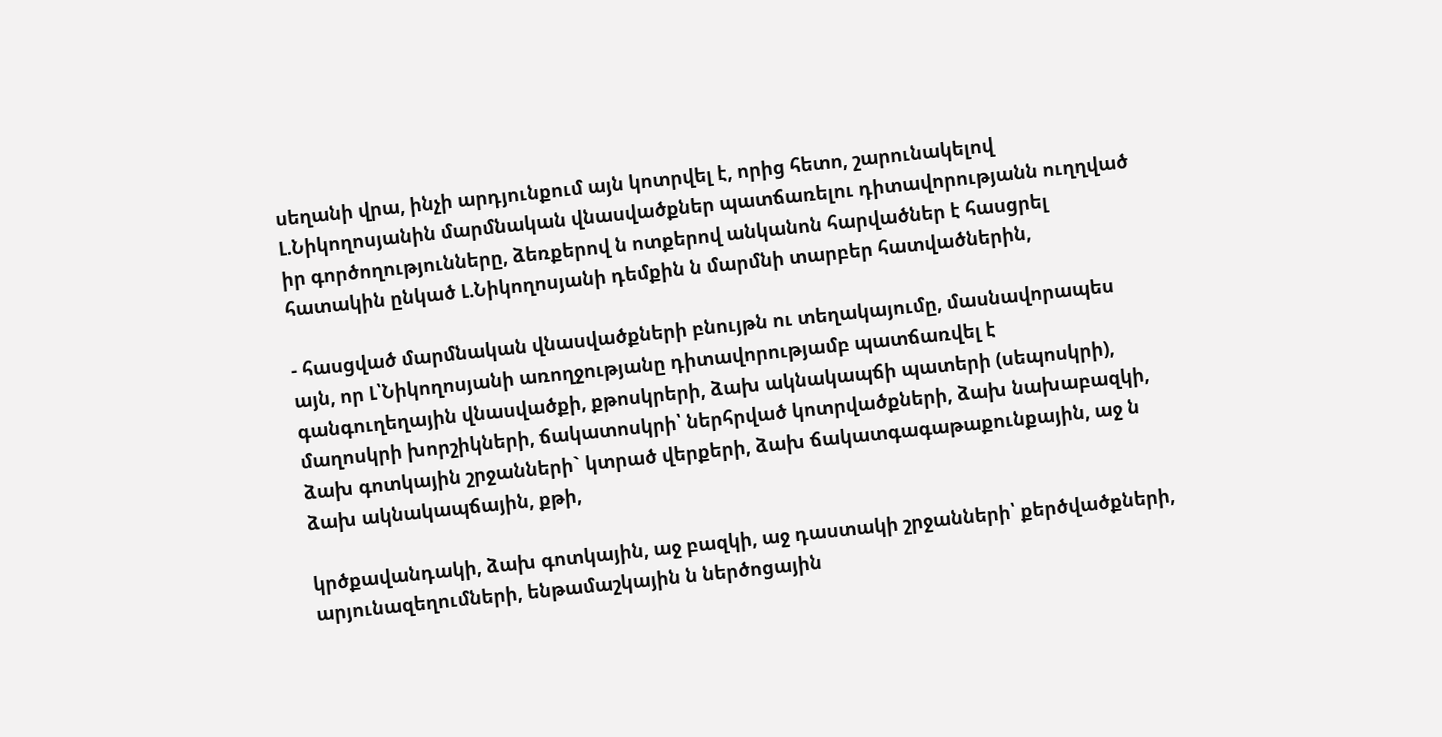սեղանի վրա, ինչի արդյունքում այն կոտրվել է, որից հետո, շարունակելով Լ.Նիկողոսյանին մարմնական վնասվածքներ պատճառելու դիտավորությանն ուղղված իր գործողությունները, ձեռքերով ն ոտքերով անկանոն հարվածներ է հասցրել հատակին ընկած Լ.Նիկողոսյանի դեմքին ն մարմնի տարբեր հատվածներին,

- հասցված մարմնական վնասվածքների բնույթն ու տեղակայումը, մասնավորապես այն, որ Լ՝Նիկողոսյանի առողջությանը դիտավորությամբ պատճառվել է գանգուղեղային վնասվածքի, քթոսկրերի, ձախ ակնակապճի պատերի (սեպոսկրի), մաղոսկրի խորշիկների, ճակատոսկրի՝ ներհրված կոտրվածքների, ձախ նախաբազկի, ձախ գոտկային շրջանների` կտրած վերքերի, ձախ ճակատգագաթաքունքային, աջ ն ձախ ակնակապճային, քթի,

կրծքավանդակի, ձախ գոտկային, աջ բազկի, աջ դաստակի շրջանների՝ քերծվածքների, արյունազեղումների, ենթամաշկային ն ներծոցային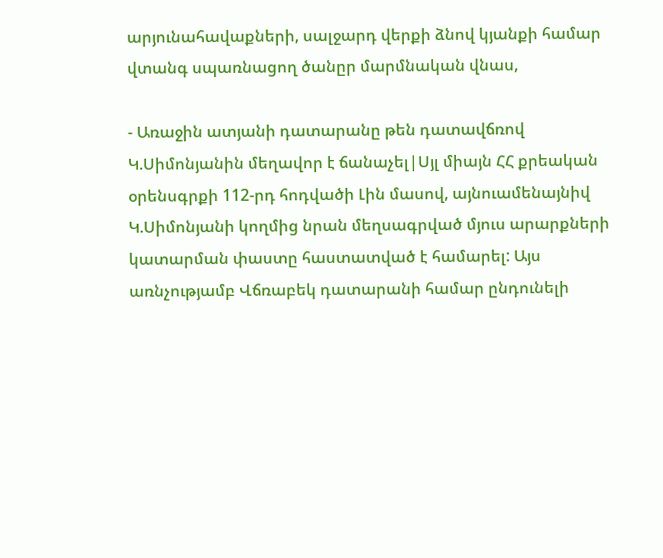արյունահավաքների, սալջարդ վերքի ձնով կյանքի համար վտանգ սպառնացող ծանըր մարմնական վնաս,

- Առաջին ատյանի դատարանը թեն դատավճռով Կ.Սիմոնյանին մեղավոր է ճանաչել|Սյլ միայն ՀՀ քրեական օրենսգրքի 112-րդ հոդվածի Լին մասով, այնուամենայնիվ Կ.Սիմոնյանի կողմից նրան մեղսագրված մյուս արարքների կատարման փաստը հաստատված է համարել: Այս առնչությամբ Վճռաբեկ դատարանի համար ընդունելի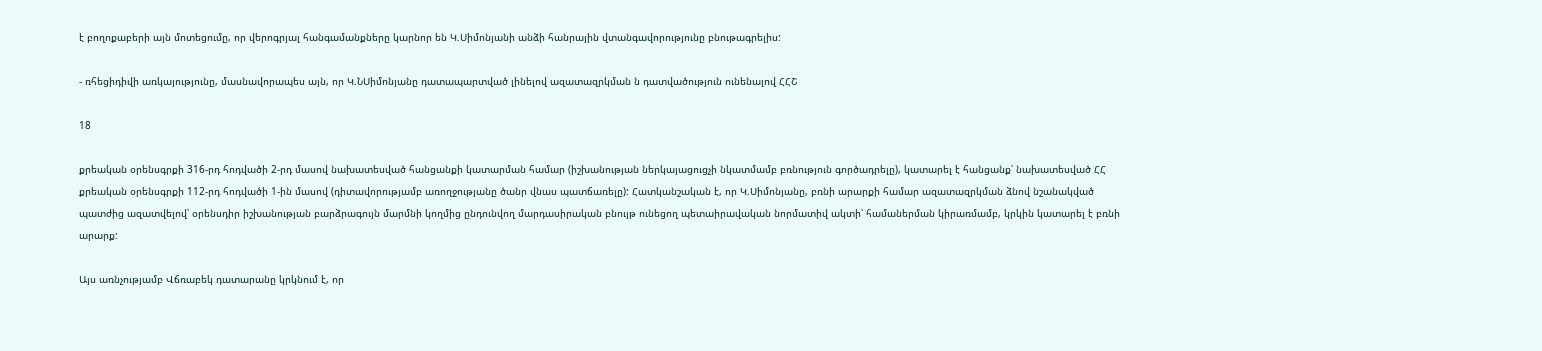է բողոքաբերի այն մոտեցումը, որ վերոգրյալ հանգամանքները կարնոր են Կ.Սիմոնյանի անձի հանրային վտանգավորությունը բնութագրելիս:

- ռհեցիդիվի առկայությունը, մասնավորապես այն, որ Կ.ՆՍիմոնյանը դատապարտված լինելով ազատազրկման ն դատվածություն ունենալով ՀՀՇ

18

քրեական օրենսգրքի 316-րդ հոդվածի 2-րդ մասով նախատեսված հանցանքի կատարման համար (իշխանության ներկայացուցչի նկատմամբ բռնություն գործադրելը), կատարել է հանցանք՝ նախատեսված ՀՀ քրեական օրենսգրքի 112-րդ հոդվածի 1-ին մասով (դիտավորությամբ առողջությանը ծանր վնաս պատճառելը): Հատկանշական է, որ Կ.Սիմոնյանը, բռնի արարքի համար ազատազրկման ձնով նշանակված պատժից ազատվելով՝ օրենսդիր իշխանության բարձրագույն մարմնի կողմից ընդունվող մարդասիրական բնույթ ունեցող պետաիրավական նորմատիվ ակտի՝ համաներման կիրառմամբ, կրկին կատարել է բռնի արարք:

Այս առնչությամբ Վճռաբեկ դատարանը կրկնում է, որ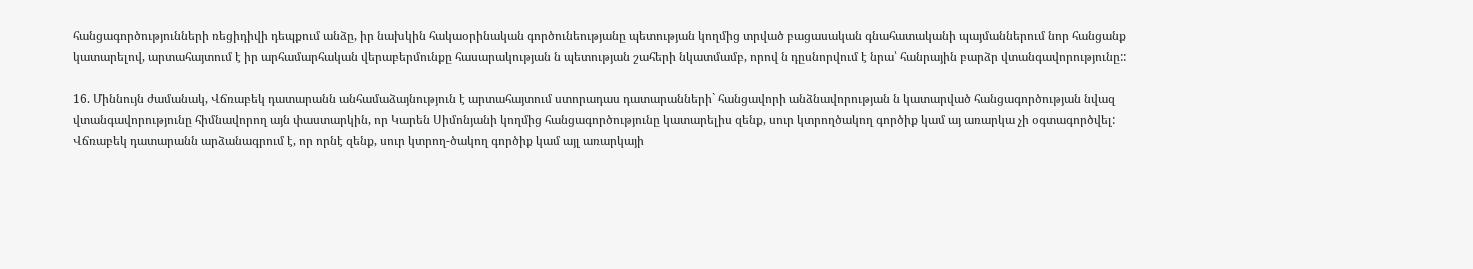հանցագործությունների ռեցիդիվի դեպքում անձը, իր նախկին հակաօրինական գործունեությանը պետության կողմից տրված բացասական գնահատականի պայմաններում նոր հանցանք կատարելով, արտահայտում է իր արհամարհական վերաբերմունքը հասարակության ն պետության շահերի նկատմամբ, որով ն դըսնորվում է նրա՝ հանրային բարձր վտանգավորությունը::

16. Միննույն ժամանակ, Վճռաբեկ դատարանն անհամաձայնություն է արտահայտում ստորադաս դատարանների` հանցավորի անձնավորության ն կատարված հանցագործության նվազ վտանգավորությունը հիմնավորող այն փաստարկին, որ Կարեն Սիմոնյանի կողմից հանցագործությունը կատարելիս զենք, սուր կտրողծակող գործիք կամ այ առարկա չի օգտագործվել: Վճռաբեկ դատարանն արձանագրում է, որ որնէ զենք, սուր կտրող-ծակող գործիք կամ այլ առարկայի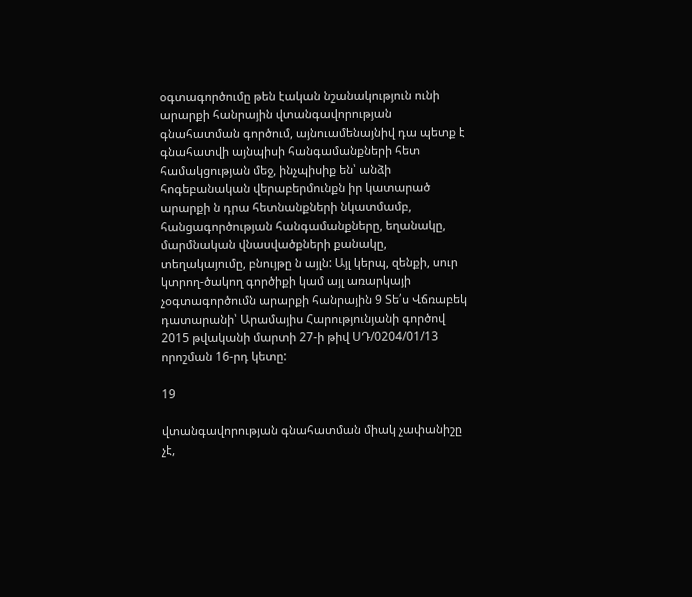օգտագործումը թեն էական նշանակություն ունի արարքի հանրային վտանգավորության գնահատման գործում, այնուամենայնիվ դա պետք է գնահատվի այնպիսի հանգամանքների հետ համակցության մեջ, ինչպիսիք են՝ անձի հոգեբանական վերաբերմունքն իր կատարած արարքի ն դրա հետնանքների նկատմամբ, հանցագործության հանգամանքները, եղանակը, մարմնական վնասվածքների քանակը, տեղակայումը, բնույթը ն այլն: Այլ կերպ, զենքի, սուր կտրող-ծակող գործիքի կամ այլ առարկայի չօգտագործումն արարքի հանրային 9 Տե՛ս Վճռաբեկ դատարանի՝ Արամայիս Հարությունյանի գործով 2015 թվականի մարտի 27-ի թիվ ՍԴ/0204/01/13 որոշման 16-րդ կետը:

19

վտանգավորության գնահատման միակ չափանիշը չէ,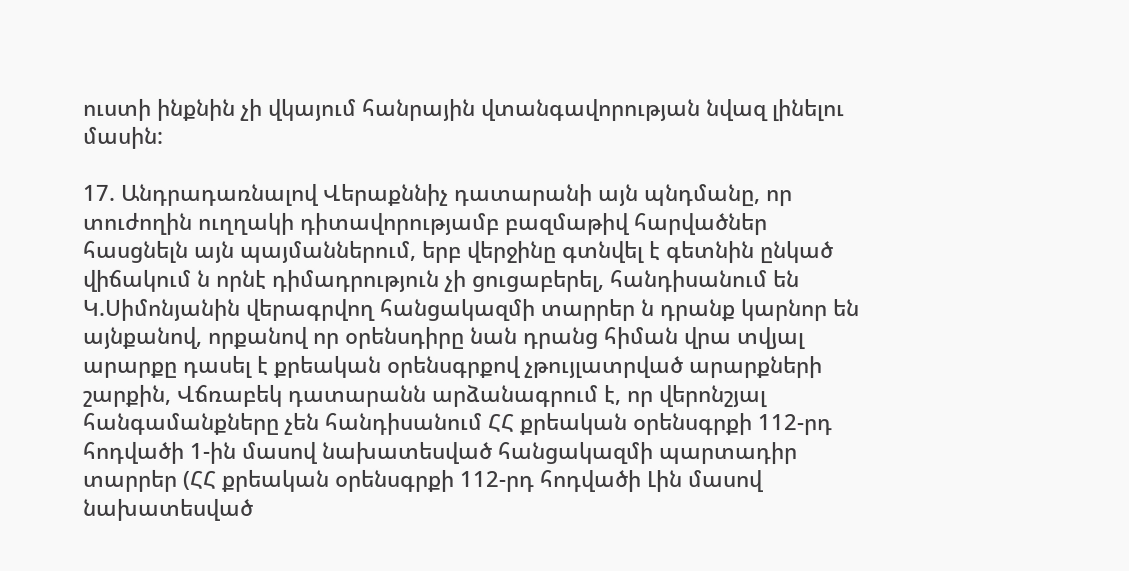ուստի ինքնին չի վկայում հանրային վտանգավորության նվազ լինելու մասին:

17. Անդրադառնալով Վերաքննիչ դատարանի այն պնդմանը, որ տուժողին ուղղակի դիտավորությամբ բազմաթիվ հարվածներ հասցնելն այն պայմաններում, երբ վերջինը գտնվել է գետնին ընկած վիճակում ն որնէ դիմադրություն չի ցուցաբերել, հանդիսանում են Կ.Սիմոնյանին վերագրվող հանցակազմի տարրեր ն դրանք կարնոր են այնքանով, որքանով որ օրենսդիրը նան դրանց հիման վրա տվյալ արարքը դասել է քրեական օրենսգրքով չթույլատրված արարքների շարքին, Վճռաբեկ դատարանն արձանագրում է, որ վերոնշյալ հանգամանքները չեն հանդիսանում ՀՀ քրեական օրենսգրքի 112-րդ հոդվածի 1-ին մասով նախատեսված հանցակազմի պարտադիր տարրեր (ՀՀ քրեական օրենսգրքի 112-րդ հոդվածի Լին մասով նախատեսված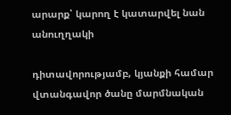արարք՝ կարող է կատարվել նան անուղղակի

դիտավորությամբ, կյանքի համար վտանգավոր ծանը մարմնական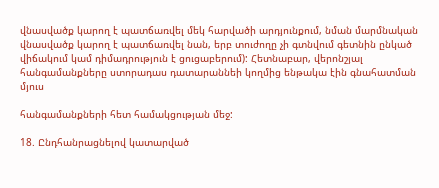վնասվածք կարող է պատճառվել մեկ հարվածի արդյունքում, նման մարմնական վնասվածք կարող է պատճառվել նան, երբ տուժողը չի գտնվում գետնին ընկած վիճակում կամ դիմադրություն է ցուցաբերում): Հետնաբար, վերոնշյալ հանգամանքները ստորադաս դատարաննեի կողմից ենթակա էին գնահատման մյուս

հանգամանքների հետ համակցության մեջ:

18. Ընդհանրացնելով կատարված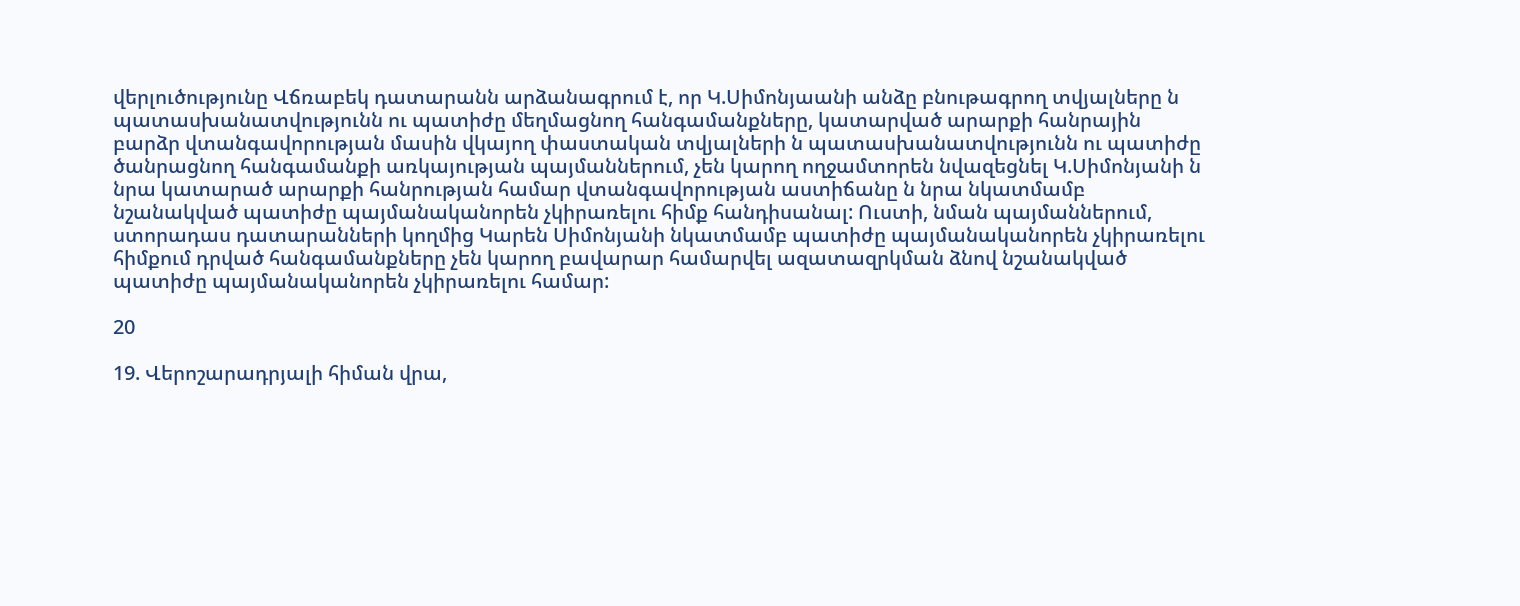վերլուծությունը Վճռաբեկ դատարանն արձանագրում է, որ Կ.Սիմոնյաանի անձը բնութագրող տվյալները ն պատասխանատվությունն ու պատիժը մեղմացնող հանգամանքները, կատարված արարքի հանրային բարձր վտանգավորության մասին վկայող փաստական տվյալների ն պատասխանատվությունն ու պատիժը ծանրացնող հանգամանքի առկայության պայմաններում, չեն կարող ողջամտորեն նվազեցնել Կ.Սիմոնյանի ն նրա կատարած արարքի հանրության համար վտանգավորության աստիճանը ն նրա նկատմամբ նշանակված պատիժը պայմանականորեն չկիրառելու հիմք հանդիսանալ: Ուստի, նման պայմաններում, ստորադաս դատարանների կողմից Կարեն Սիմոնյանի նկատմամբ պատիժը պայմանականորեն չկիրառելու հիմքում դրված հանգամանքները չեն կարող բավարար համարվել ազատազրկման ձնով նշանակված պատիժը պայմանականորեն չկիրառելու համար:

20

19. Վերոշարադրյալի հիման վրա,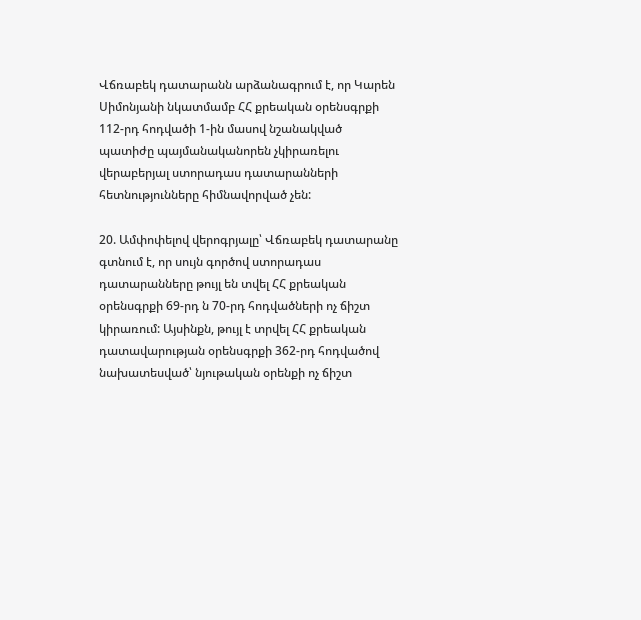Վճռաբեկ դատարանն արձանագրում է, որ Կարեն Սիմոնյանի նկատմամբ ՀՀ քրեական օրենսգրքի 112-րդ հոդվածի 1-ին մասով նշանակված պատիժը պայմանականորեն չկիրառելու վերաբերյալ ստորադաս դատարանների հետնությունները հիմնավորված չեն:

20. Ամփոփելով վերոգրյալը՝ Վճռաբեկ դատարանը գտնում է, որ սույն գործով ստորադաս դատարանները թույլ են տվել ՀՀ քրեական օրենսգրքի 69-րդ ն 70-րդ հոդվածների ոչ ճիշտ կիրառում: Այսինքն, թույլ է տրվել ՀՀ քրեական դատավարության օրենսգրքի 362-րդ հոդվածով նախատեսված՝ նյութական օրենքի ոչ ճիշտ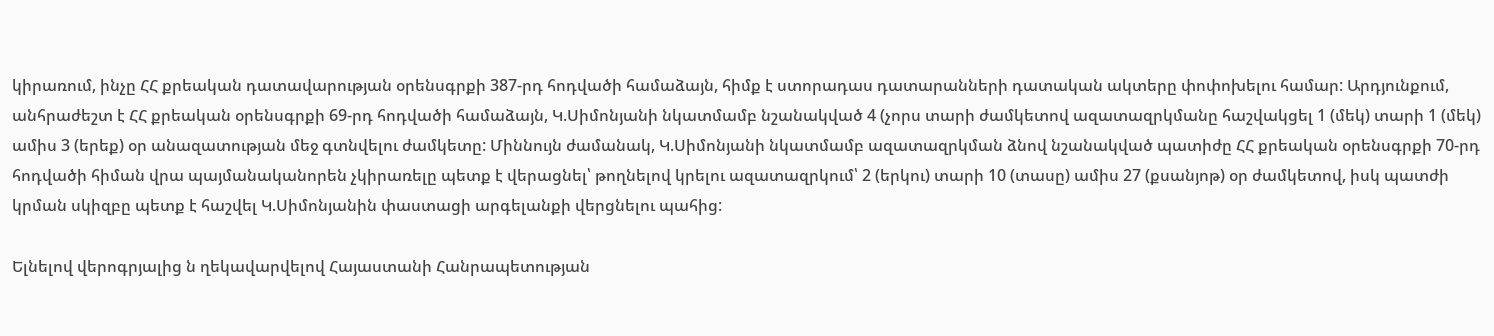կիրառում, ինչը ՀՀ քրեական դատավարության օրենսգրքի 387-րդ հոդվածի համաձայն, հիմք է ստորադաս դատարանների դատական ակտերը փոփոխելու համար: Արդյունքում, անհրաժեշտ է ՀՀ քրեական օրենսգրքի 69-րդ հոդվածի համաձայն, Կ.Սիմոնյանի նկատմամբ նշանակված 4 (չորս տարի ժամկետով ազատազրկմանը հաշվակցել 1 (մեկ) տարի 1 (մեկ) ամիս 3 (երեք) օր անազատության մեջ գտնվելու ժամկետը: Միննույն ժամանակ, Կ.Սիմոնյանի նկատմամբ ազատազրկման ձնով նշանակված պատիժը ՀՀ քրեական օրենսգրքի 70-րդ հոդվածի հիման վրա պայմանականորեն չկիրառելը պետք է վերացնել՝ թողնելով կրելու ազատազրկում՝ 2 (երկու) տարի 10 (տասը) ամիս 27 (քսանյոթ) օր ժամկետով, իսկ պատժի կրման սկիզբը պետք է հաշվել Կ.Սիմոնյանին փաստացի արգելանքի վերցնելու պահից:

Ելնելով վերոգրյալից ն ղեկավարվելով Հայաստանի Հանրապետության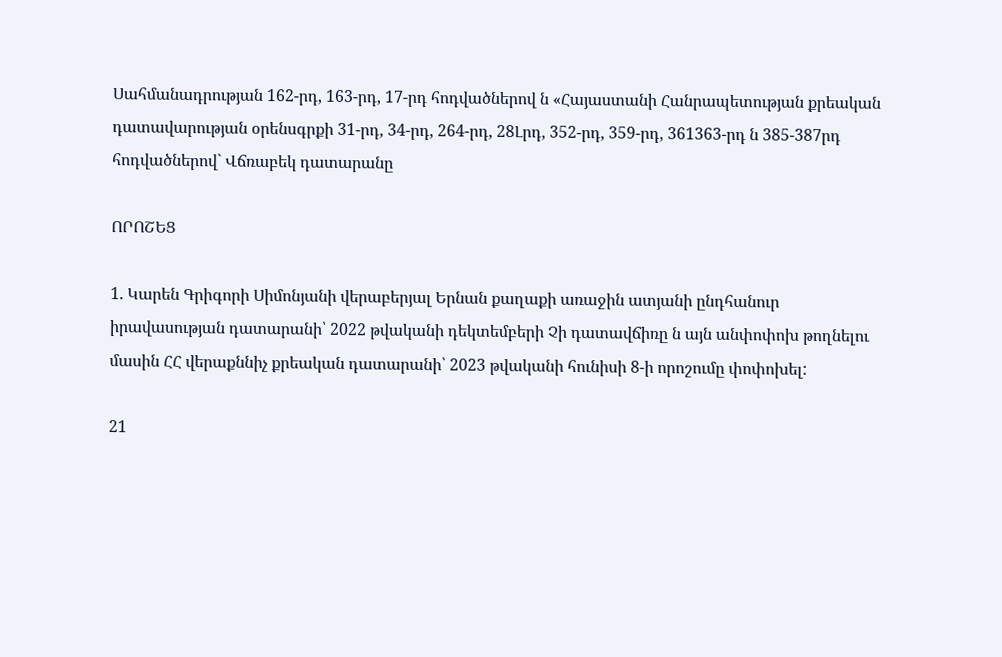Սահմանադրության 162-րդ, 163-րդ, 17-րդ հոդվածներով ն «Հայաստանի Հանրապետության քրեական դատավարության օրենսգրքի 31-րդ, 34-րդ, 264-րդ, 28Լրդ, 352-րդ, 359-րդ, 361363-րդ ն 385-387րդ հոդվածներով` Վճռաբեկ դատարանը

ՈՐՈՇԵՑ

1. Կարեն Գրիգորի Սիմոնյանի վերաբերյալ Երնան քաղաքի առաջին ատյանի ընդհանուր իրավասության դատարանի՝ 2022 թվականի դեկտեմբերի Չի դատավճիռը ն այն անփոփոխ թողնելու մասին ՀՀ վերաքննիչ քրեական դատարանի՝ 2023 թվականի հունիսի 8-ի որոշումը փոփոխել:

21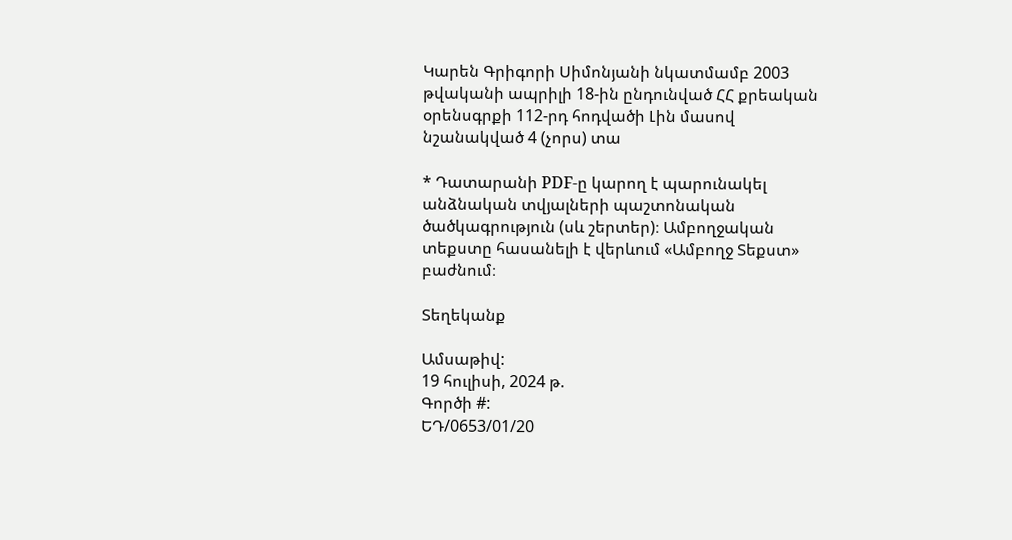Կարեն Գրիգորի Սիմոնյանի նկատմամբ 2003 թվականի ապրիլի 18-ին ընդունված ՀՀ քրեական օրենսգրքի 112-րդ հոդվածի Լին մասով նշանակված 4 (չորս) տա

* Դատարանի PDF-ը կարող է պարունակել անձնական տվյալների պաշտոնական ծածկագրություն (սև շերտեր)։ Ամբողջական տեքստը հասանելի է վերևում «Ամբողջ Տեքստ» բաժնում։

Տեղեկանք

Ամսաթիվ:
19 հուլիսի, 2024 թ.
Գործի #:
ԵԴ/0653/01/20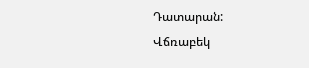Դատարան:
Վճռաբեկ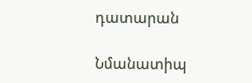դատարան

Նմանատիպ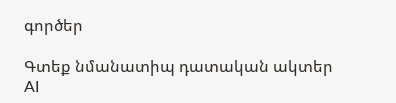գործեր

Գտեք նմանատիպ դատական ակտեր AI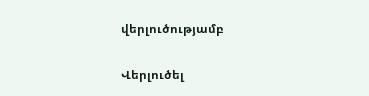վերլուծությամբ

Վերլուծել